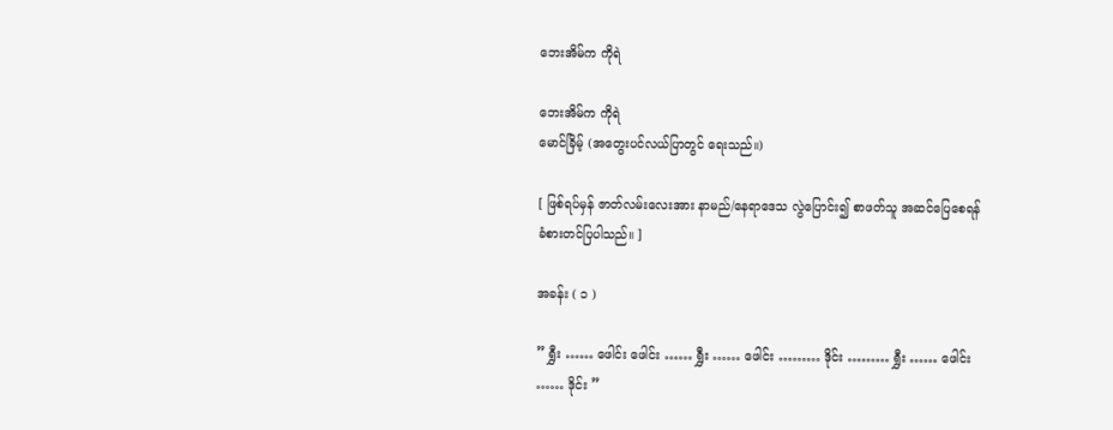ဘေးအိမ်က ကိုရဲ

ဘေးအိမ်က ကိုရဲ
မောင်ခြိမ့် (အတွေးပင်လယ်ပြာတွင် ရေးသည်။)

[ ဖြစ်ရပ်မှန် ဇာတ်လမ်းလေးအား နာမည်/နေရာဒေသ လွဲပြောင်း၍ စာဖတ်သူ အဆင်ပြေစေရန် ခံစားတင်ပြပါသည်။ ]

အခန်း ( ၁ )

” ရွှီး …… ဖေါင်း ဖေါင်း …… ရွှီး …… ဖေါင်း ……… ဒိုင်း ……… ရွှီး …… ဖေါင်း …… ဒိုင်း ”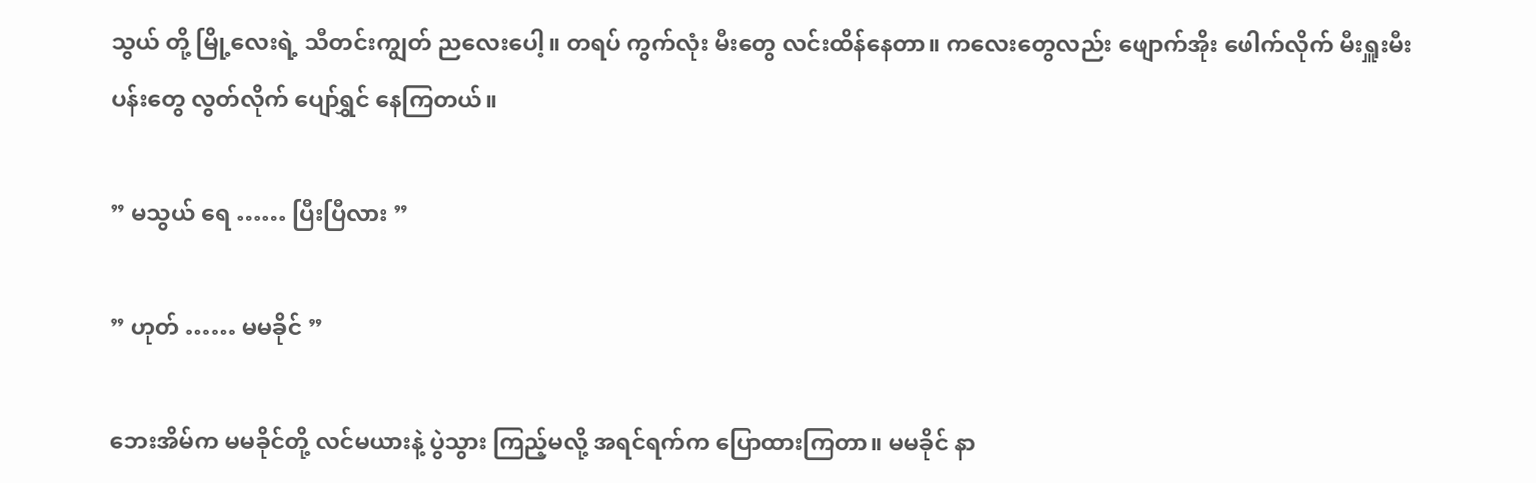သွယ် တို့ မြို့လေးရဲ့ သီတင်းကျွတ် ညလေးပေါ့။ တရပ် ကွက်လုံး မီးတွေ လင်းထိန်နေတာ။ ကလေးတွေလည်း ဖျောက်အိုး ဖေါက်လိုက် မီးရှူးမီးပန်းတွေ လွတ်လိုက် ပျော်ရွှင် နေကြတယ်။

” မသွယ် ရေ …… ပြီးပြီလား ”

” ဟုတ် …… မမခိုင် ”

ဘေးအိမ်က မမခိုင်တို့ လင်မယားနဲ့ ပွဲသွား ကြည့်မလို့ အရင်ရက်က ပြောထားကြတာ။ မမခိုင် နာ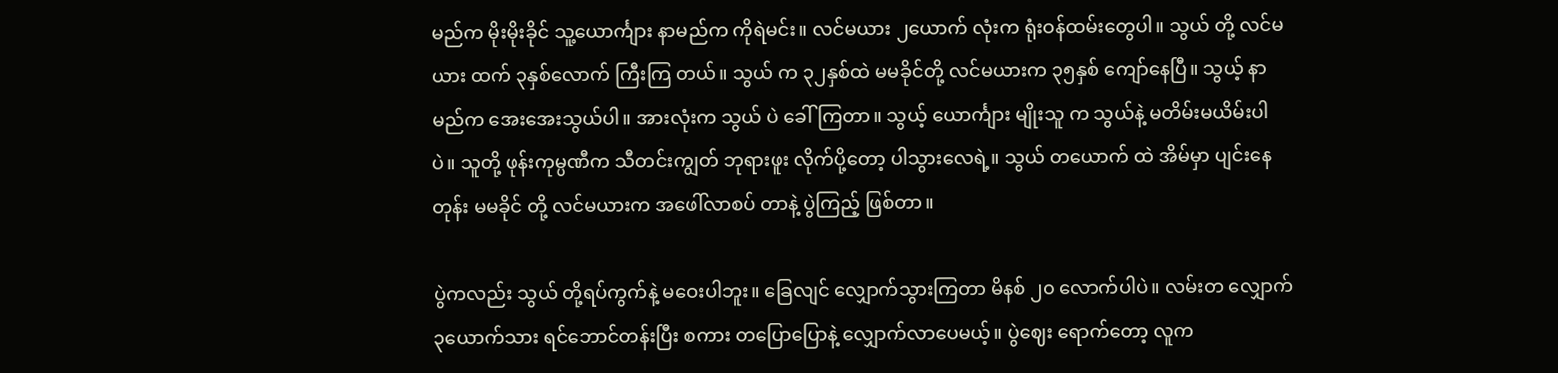မည်က မိုးမိုးခိုင် သူ့ယောင်္ကျား နာမည်က ကိုရဲမင်း။ လင်မယား ၂ယောက် လုံးက ရုံးဝန်ထမ်းတွေပါ။ သွယ် တို့ လင်မယား ထက် ၃နှစ်လောက် ကြီးကြ တယ်။ သွယ် က ၃၂နှစ်ထဲ မမခိုင်တို့ လင်မယားက ၃၅နှစ် ကျော်နေပြီ။ သွယ့် နာမည်က အေးအေးသွယ်ပါ။ အားလုံးက သွယ် ပဲ ခေါ်ကြတာ။ သွယ့် ယောင်္ကျား မျိုးသူ က သွယ်နဲ့ မတိမ်းမယိမ်းပါပဲ။ သူတို့ ဖုန်းကုမ္ပဏီက သီတင်းကျွတ် ဘုရားဖူး လိုက်ပို့တော့ ပါသွားလေရဲ့။ သွယ် တယောက် ထဲ အိမ်မှာ ပျင်းနေတုန်း မမခိုင် တို့ လင်မယားက အဖေါ်လာစပ် တာနဲ့ ပွဲကြည့် ဖြစ်တာ။

ပွဲကလည်း သွယ် တို့ရပ်ကွက်နဲ့ မဝေးပါဘူး။ ခြေလျင် လျှောက်သွားကြတာ မိနစ် ၂၀ လောက်ပါပဲ။ လမ်းတ လျှောက် ၃ယောက်သား ရင်ဘောင်တန်းပြီး စကား တပြောပြောနဲ့ လျှောက်လာပေမယ့်။ ပွဲဈေး ရောက်တော့ လူက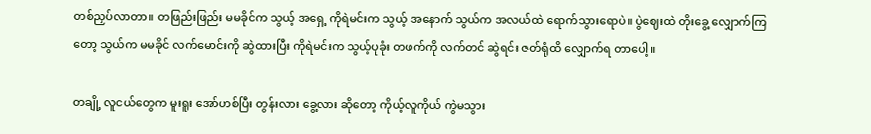တစ်ညှပ်လာတာ။ တဖြည်းဖြည်း မမခိုင်က သွယ့် အရှေ့ ကိုရဲမင်းက သွယ့် အနောက် သွယ်က အလယ်ထဲ ရောက်သွားရောပဲ။ ပွဲဈေးထဲ တိုးခွေ့ လျှောက်ကြတော့ သွယ်က မမခိုင် လက်မောင်းကို ဆွဲထားပြီး ကိုရဲမင်းက သွယ့်ပုခုံး တဖက်ကို လက်တင် ဆွဲရင်း ဇတ်ရုံထိ လျှောက်ရ တာပေါ့။

တချို့ လူငယ်တွေက မူးရူး အော်ဟစ်ပြီး တွန်းလား ခွေ့လား ဆိုတော့ ကိုယ့်လူကိုယ် ကွဲမသွား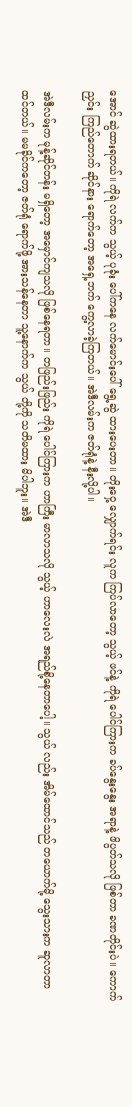အောင် ဆွဲထားရတယ်။ ကိုရဲ လက်က သွယ့် ပုခုံး ပေါ်ကနေ လက်မောင်းပေါ် ရွေ့ဆွဲ ထားပေးတာ။ တိုးဝှေ့ လျှောက်ရင်း လူက ကြပ်လာတော့ သွယ့် ဖင်နဲ့ ကိုရဲ ပေါင်ကြားက ခပ်နွေးနွေး အရာနဲ့ ဖိပွတ်သလို ဖြစ်တာ ခဏတိုင်းပဲ။ ကောက်ညှင်း ကြည်တောက် ဆိုင်နား ရောက်တော့ အရှေ့ဘက် ကွေ့လာခဲ့ကြတယ်။ အဲဒီလမ်းက ဇတ်ရုံနဲ့ နီးလို့ပါ။

အဲဒီလမ်းက မုန့်ဆိုင်တန်း မရှိတော့ အမှောင်ကျသလို ဖြစ်နေရတာ။ တဖြည်းဖြည်း ကိုရဲ ပေါင်ကြားက ဟာကြီး မာလာသလို သွယ့် ဟာလေးလဲ အရည်စို့နေတာပေါ့။ သွယ် လည်း အိမ်ထောင်သည် တယောက်မို့ သွေးသားက ဆူလာတာ ထင်တယ်။ မမခိုင်ကတော့ ဇတ်ရုံ ရောက်ဖို့ အားသန်နေတာ သူ့နောက်က သွယ် တို့ကို သတိမထား မိပါဘူး။ အဲဒီ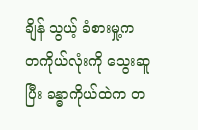ချိန် သွယ့် ခံစားမှု့က တကိုယ်လုံးကို သွေးဆူ ပြီး ခန္ဓာကိုယ်ထဲက တ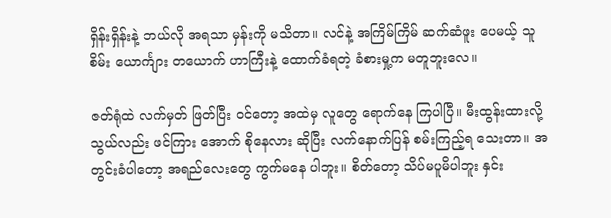ရှိန်းရှိန်းနဲ့ ဘယ်လို အရသာ မှန်းကို မသိတာ။ လင်နဲ့ အကြိမ်ကြိမ် ဆက်ဆံဖူး ပေမယ့် သူစိမ်း ယောင်္ကျား တယောက် ဟာကြီးနဲ့ ထောက်ခံရတဲ့ ခံစားမှု့က မတူဘူးလေ။

ဇတ်ရုံထဲ လက်မှတ် ဖြတ်ပြီး ဝင်တော့ အထဲမှ လူတွေ ရောက်နေ ကြပါပြီ။ မီးထွန်းထားလို့ သွယ်လည်း ဖင်ကြား အောက် စိုနေလား ဆိုပြီး လက်နောက်ပြန် စမ်းကြည့်ရ သေးတာ။ အတွင်းခံပါတော့ အရည်လေးတွေ ကွက်မနေ ပါဘူး။ စိတ်တော့ သိပ်မပူမိပါဘူး နှင်း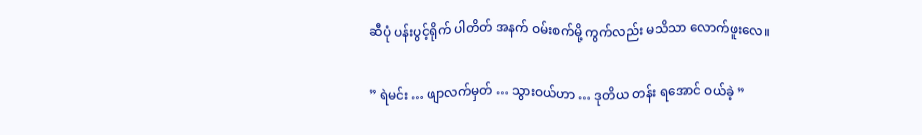ဆီပုံ ပန်းပွင့်ရိုက် ပါတိတ် အနက် ဝမ်းစက်မို့ ကွက်လည်း မသိသာ လောက်ဖူးလေ။

” ရဲမင်း … ဖျာလက်မှတ် … သွားဝယ်ဟာ … ဒုတိယ တန်း ရအောင် ဝယ်ခဲ့ ”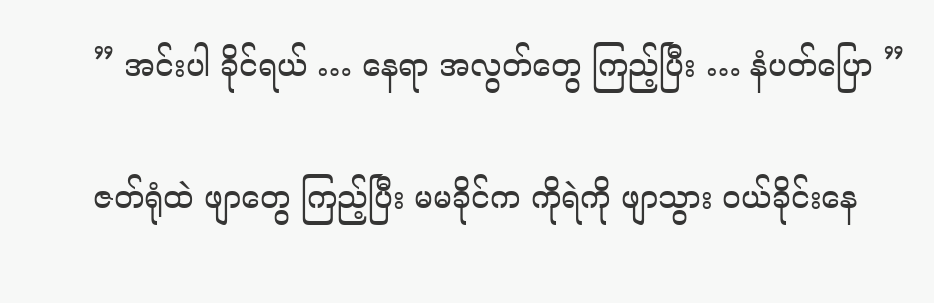” အင်းပါ ခိုင်ရယ် … နေရာ အလွတ်တွေ ကြည့်ပြီး … နံပတ်ပြော ”

ဇတ်ရုံထဲ ဖျာတွေ ကြည့်ပြီး မမခိုင်က ကိုရဲကို ဖျာသွား ဝယ်ခိုင်းနေ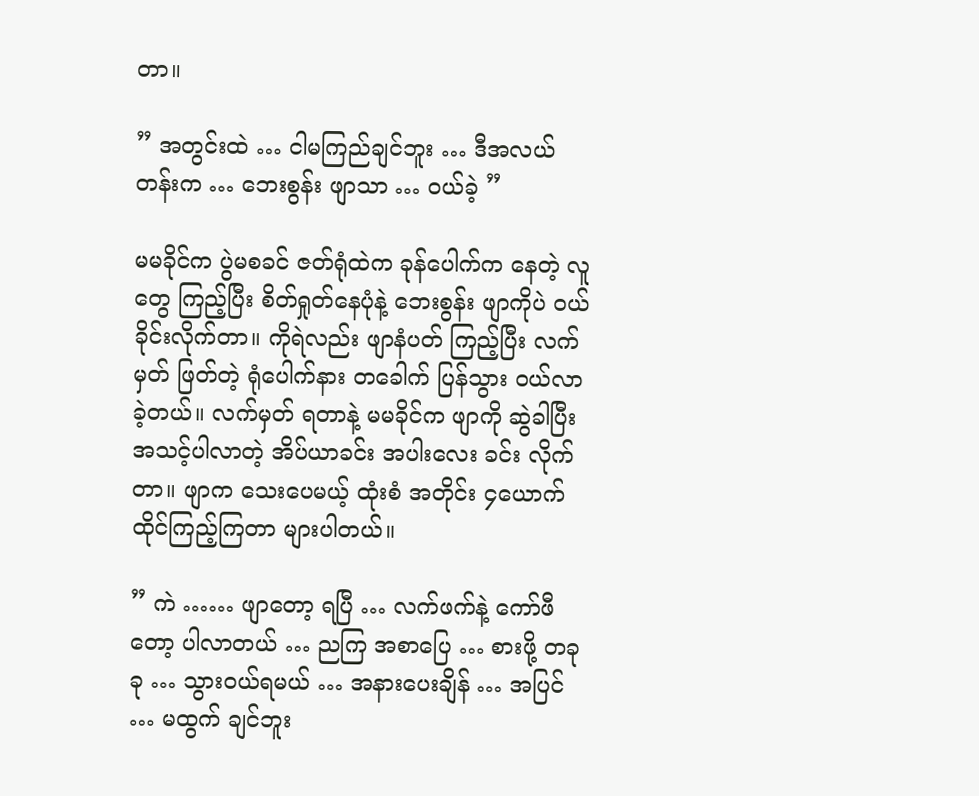တာ။

” အတွင်းထဲ … ငါမကြည်ချင်ဘူး … ဒီအလယ်တန်းက … ဘေးစွန်း ဖျာသာ … ဝယ်ခဲ့ ”

မမခိုင်က ပွဲမစခင် ဇတ်ရုံထဲက ခုန်ပေါက်က နေတဲ့ လူတွေ ကြည့်ပြီး စိတ်ရှုတ်နေပုံနဲ့ ဘေးစွန်း ဖျာကိုပဲ ဝယ်ခိုင်းလိုက်တာ။ ကိုရဲလည်း ဖျာနံပတ် ကြည့်ပြီး လက်မှတ် ဖြတ်တဲ့ ရုံပေါက်နား တခေါက် ပြန်သွား ဝယ်လာ ခဲ့တယ်။ လက်မှတ် ရတာနဲ့ မမခိုင်က ဖျာကို ဆွဲခါပြီး အသင့်ပါလာတဲ့ အိပ်ယာခင်း အပါးလေး ခင်း လိုက်တာ။ ဖျာက သေးပေမယ့် ထုံးစံ အတိုင်း ၄ယောက် ထိုင်ကြည့်ကြတာ များပါတယ်။

” ကဲ …… ဖျာတော့ ရပြီ … လက်ဖက်နဲ့ ကော်ဖီတော့ ပါလာတယ် … ညကြ အစာပြေ … စားဖို့ တခုခု … သွားဝယ်ရမယ် … အနားပေးချိန် … အပြင် … မထွက် ချင်ဘူး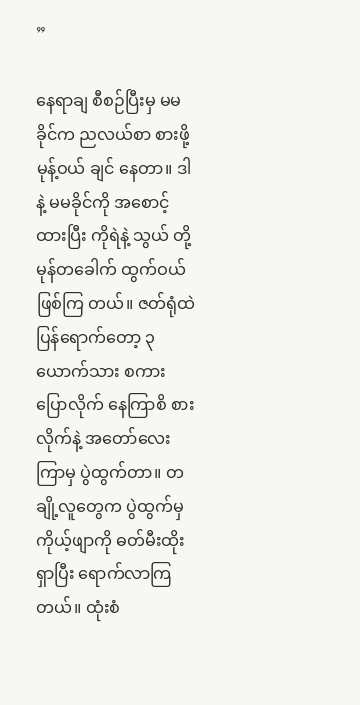”

နေရာချ စီစဉ်ပြီးမှ မမခိုင်က ညလယ်စာ စားဖို့ မုန့်ဝယ် ချင် နေတာ။ ဒါနဲ့ မမခိုင်ကို အစောင့် ထားပြီး ကိုရဲနဲ့ သွယ် တို့ မုန်တခေါက် ထွက်ဝယ် ဖြစ်ကြ တယ်။ ဇတ်ရုံထဲ ပြန်ရောက်တော့ ၃ယောက်သား စကားပြောလိုက် နေကြာစိ စားလိုက်နဲ့ အတော်လေး ကြာမှ ပွဲထွက်တာ။ တချို့လူတွေက ပွဲထွက်မှ ကိုယ့်ဖျာကို ဓတ်မီးထိုး ရှာပြီး ရောက်လာကြတယ်။ ထုံးစံ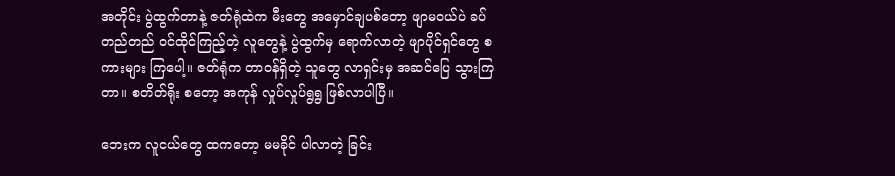အတိုင်း ပွဲထွက်တာနဲ့ ဇတ်ရုံထဲက မီးတွေ အမှောင်ချပစ်တော့ ဖျာမဝယ်ပဲ ခပ်တည်တည် ဝင်ထိုင်ကြည့်တဲ့ လူတွေနဲ့ ပွဲထွက်မှ ရောက်လာတဲ့ ဖျာပိုင်ရှင်တွေ စကားများ ကြပေါ့။ ဇတ်ရုံက တာဝန်ရှိတဲ့ သူတွေ လာရှင်းမှ အဆင်ပြေ သွားကြတာ။ စတိတ်ရိုး စတော့ အကုန် လှုပ်လှုပ်ရွရွ ဖြစ်လာပါပြီ။

ဘေးက လူငယ်တွေ ထကတော့ မမခိုင် ပါလာတဲ့ ခြင်း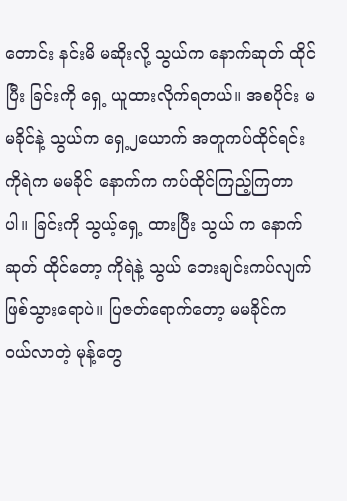တောင်း နင်းမိ မဆိုးလို့ သွယ်က နောက်ဆုတ် ထိုင်ပြီး ခြင်းကို ရှေ့ ယူထားလိုက်ရတယ်။ အစပိုင်း မမခိုင်နဲ့ သွယ်က ရှေ့၂ယောက် အတူကပ်ထိုင်ရင်း ကိုရဲက မမခိုင် နောက်က ကပ်ထိုင်ကြည့်ကြတာပါ။ ခြင်းကို သွယ့်ရှေ့ ထားပြီး သွယ် က နောက်ဆုတ် ထိုင်တော့ ကိုရဲနဲ့ သွယ် ဘေးချင်းကပ်လျက် ဖြစ်သွားရောပဲ။ ပြဇတ်ရောက်တော့ မမခိုင်က ဝယ်လာတဲ့ မုန့်တွေ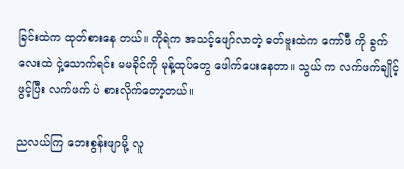ခြင်းထဲက ထုတ်စားနေ တယ်။ ကိုရဲက အသင့်ဖျော်လာတဲ့ ဓတ်ဗူးထဲက ကော်ဖီ ကို ခွက်လေးထဲ ငှဲ့သောက်ရင်း မမခိုင်ကို မုန့်ထုပ်တွေ ဖေါက်ပေးနေတာ။ သွယ် က လက်ဖက်ချိုင့် ဖွင့်ပြီး လက်ဖက် ပဲ စားလိုက်တော့တယ်။

ညလယ်ကြ ဘေးစွန်းဖျာမို့ လူ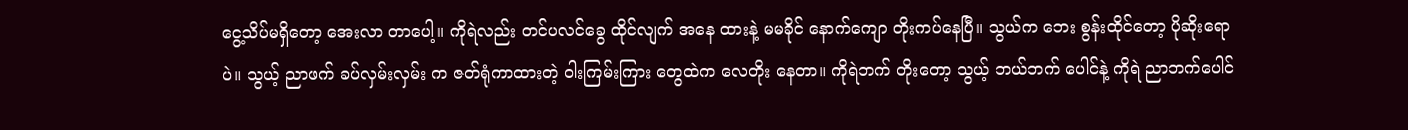ငွေ့သိပ်မရှိတော့ အေးလာ တာပေါ့။ ကိုရဲလည်း တင်ပလင်ခွေ ထိုင်လျက် အနေ ထားနဲ့ မမခိုင် နောက်ကျော တိုးကပ်နေပြီ။ သွယ်က ဘေး စွန်းထိုင်တော့ ပိုဆိုးရောပဲ။ သွယ့် ညာဖက် ခပ်လှမ်းလှမ်း က ဇတ်ရုံကာထားတဲ့ ဝါးကြမ်းကြား တွေထဲက လေတိုး နေတာ။ ကိုရဲဘက် တိုးတော့ သွယ့် ဘယ်ဘက် ပေါင်နဲ့ ကိုရဲ ညာဘက်ပေါင်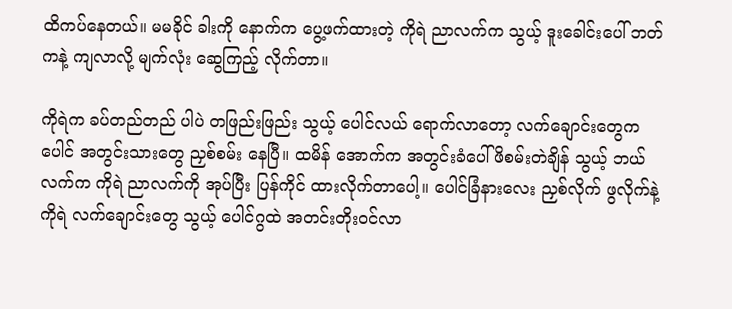ထိကပ်နေတယ်။ မမခိုင် ခါးကို နောက်က ပွေ့ဖက်ထားတဲ့ ကိုရဲ ညာလက်က သွယ့် ဒူးခေါင်းပေါ် ဘတ်ကနဲ့ ကျလာလို့ မျက်လုံး ဆွေကြည့် လိုက်တာ။

ကိုရဲက ခပ်တည်တည် ပါပဲ တဖြည်းဖြည်း သွယ့် ပေါင်လယ် ရောက်လာတော့ လက်ချောင်းတွေက ပေါင် အတွင်းသားတွေ ညှစ်စမ်း နေပြီ။ ထမိန် အောက်က အတွင်းခံပေါ် ဖိစမ်းတဲချိန် သွယ့် ဘယ်လက်က ကိုရဲ ညာလက်ကို အုပ်ပြီး ပြန်ကိုင် ထားလိုက်တာပေါ့။ ပေါင်ခြံနားလေး ညှစ်လိုက် ဖွလိုက်နဲ့ ကိုရဲ လက်ချောင်းတွေ သွယ့် ပေါင်ဂွထဲ အတင်းတိုးဝင်လာ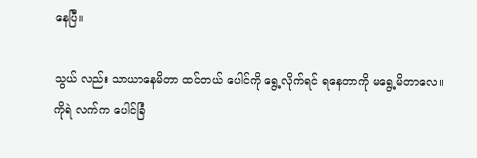နေပြီ။

သွယ် လည်း သာယာနေမိတာ ထင်တယ် ပေါင်ကို ရွေ့လိုက်ရင် ရနေတာကို မရွေ့မိတာလေ။ ကိုရဲ လက်က ပေါင်ခြံ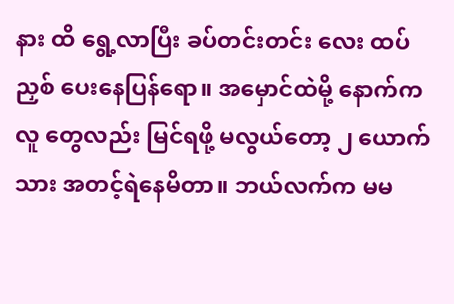နား ထိ ရွေ့လာပြီး ခပ်တင်းတင်း လေး ထပ်ညှစ် ပေးနေပြန်ရော။ အမှောင်ထဲမို့ နောက်က လူ တွေလည်း မြင်ရဖို့ မလွယ်တော့ ၂ ယောက်သား အတင့်ရဲနေမိတာ။ ဘယ်လက်က မမ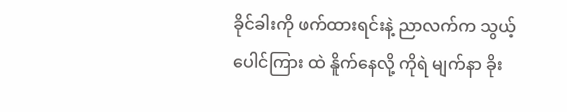ခိုင်ခါးကို ဖက်ထားရင်းနဲ့ ညာလက်က သွယ့် ပေါင်ကြား ထဲ နိူက်နေလို့ ကိုရဲ မျက်နာ ခိုး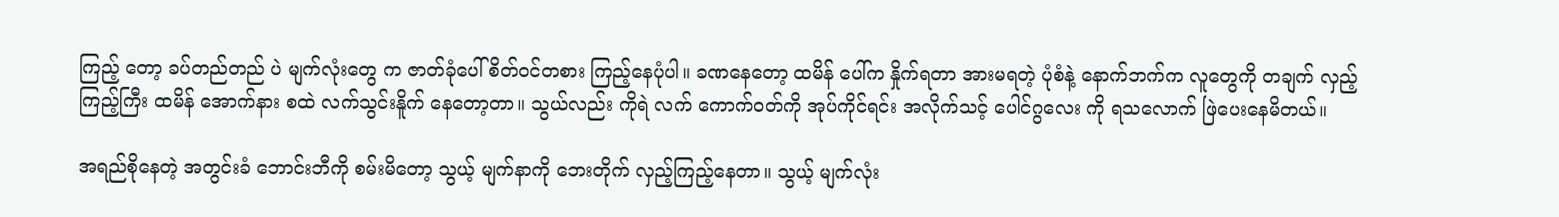ကြည့် တော့ ခပ်တည်တည် ပဲ မျက်လုံးတွေ က ဇာတ်ခုံပေါ် စိတ်ဝင်တစား ကြည့်နေပုံပါ။ ခဏနေတော့ ထမိန် ပေါ်က နှိုက်ရတာ အားမရတဲ့ ပုံစံနဲ့ နောက်ဘက်က လူတွေကို တချက် လှည့်ကြည့်ကြီး ထမိန် အောက်နား စထဲ လက်သွင်းနိူက် နေတော့တာ။ သွယ်လည်း ကိုရဲ လက် ကောက်ဝတ်ကို အုပ်ကိုင်ရင်း အလိုက်သင့် ပေါင်ဂွလေး ကို ရသလောက် ဖြဲပေးနေမိတယ်။

အရည်စိုနေတဲ့ အတွင်းခံ ဘောင်းဘီကို စမ်းမိတော့ သွယ့် မျက်နာကို ဘေးတိုက် လှည့်ကြည့်နေတာ။ သွယ့် မျက်လုံး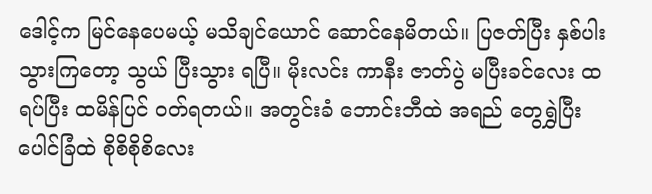ဒေါင့်က မြင်နေပေမယ့် မသိချင်ယောင် ဆောင်နေမိတယ်။ ပြဇတ်ပြီး နှစ်ပါးသွားကြတော့ သွယ် ပြီးသွား ရပြီ။ မိုးလင်း ကာနီး ဇာတ်ပွဲ မပြီးခင်လေး ထရပ်ပြီး ထမိန်ပြင် ဝတ်ရတယ်။ အတွင်းခံ ဘောင်းဘီထဲ အရည် တွေရွှဲပြီး ပေါင်ခြံထဲ စိုစိစိုစိလေး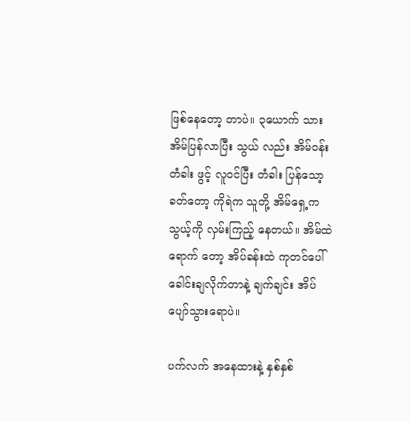ဖြစ်နေတော့ တာပဲ။ ၃ယောက် သား အိမ်ပြန်လာပြီး သွယ် လည်း အိမ်ဝန်း တံခါး ဖွင့် လူဝင်ပြီး တံခါး ပြန်သော့ ခတ်တော့ ကိုရဲက သူတို့ အိမ်ရှေ့က သွယ့်ကို လှမ်းကြည့် နေတယ်။ အိမ်ထဲ ရောက် တော့ အိပ်ခန်းထဲ ကုတင်ပေါ် ခေါင်းချလိုက်တာနဲ့ ချက်ချင်း အိပ်ပျော်သွားရောပဲ။

ပက်လက် အနေထားနဲ့ နှစ်နှစ်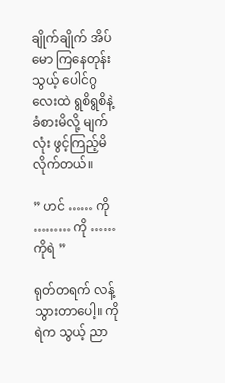ချိုက်ချိုက် အိပ်မော ကြနေတုန်း သွယ့် ပေါင်ဂွလေးထဲ ရွစိရွစိနဲ့ ခံစားမိလို့ မျက်လုံး ဖွင့်ကြည့်မိလိုက်တယ်။

” ဟင် …… ကို ……… ကို …… ကိုရဲ ”

ရုတ်တရက် လန့်သွားတာပေါ့။ ကိုရဲက သွယ့် ညာ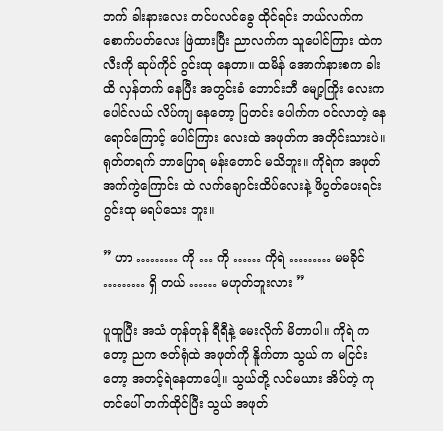ဘက် ခါးနားလေး တင်ပလင်ခွေ ထိုင်ရင်း ဘယ်လက်က စောက်ပတ်လေး ဖြဲထားပြီး ညာလက်က သူပေါင်ကြား ထဲက လီးကို ဆုပ်ကိုင် ဂွင်းထု နေတာ။ ထမိန် အောက်နားစက ခါးထိ လှန်တက် နေပြီး အတွင်းခံ ဘောင်းဘီ မျော့ကြိုး လေးက ပေါင်လယ် လိပ်ကျ နေတော့ ပြတင်း ပေါက်က ဝင်လာတဲ့ နေရောင်ကြောင့် ပေါင်ကြား လေးထဲ အဖုတ်က အတိုင်းသားပဲ။ ရုတ်တရက် ဘာပြောရ မန်းတောင် မသိဘူး။ ကိုရဲက အဖုတ်အက်ကွဲကြောင်း ထဲ လက်ချောင်းထိပ်လေးနဲ့ ဖိပွတ်ပေးရင်း ဂွင်းထု မရပ်သေး ဘူး။

” ဟာ ……… ကို … ကို …… ကိုရဲ ……… မမခိုင် ……… ရှိ တယ် …… မဟုတ်ဘူးလား ”

ပူထူပြီး အသံ တုန်တုန် ရီရီနဲ့ မေးလိုက် မိတာပါ။ ကိုရဲ ကတော့ ညက ဇတ်ရုံထဲ အဖုတ်ကို နိူက်တာ သွယ် က မငြင်းတော့ အတင့်ရဲနေတာပေါ့။ သွယ်တို့ လင်မယား အိပ်တဲ့ ကုတင်ပေါ် တက်ထိုင်ပြီး သွယ် အဖုတ်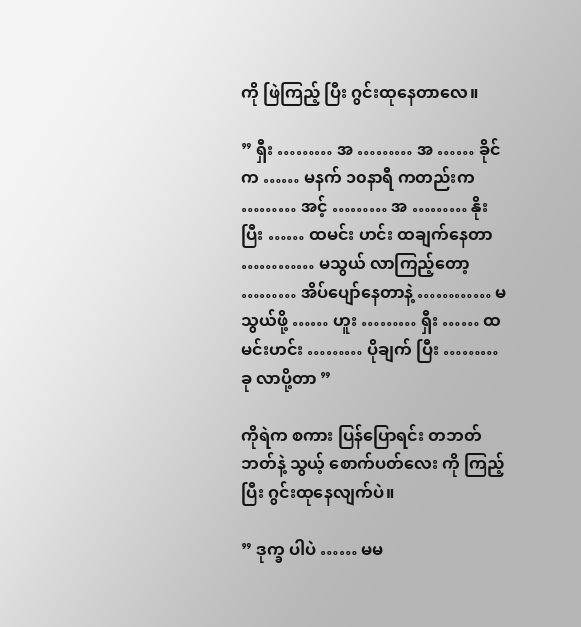ကို ဖြဲကြည့် ပြီး ဂွင်းထုနေတာလေ။

” ရှီး ……… အ ……… အ …… ခိုင်က …… မနက် ၁၀နာရီ ကတည်းက ……… အင့် ……… အ ……… နိုးပြီး …… ထမင်း ဟင်း ထချက်နေတာ ………… မသွယ် လာကြည့်တော့ ……… အိပ်ပျော်နေတာနဲ့ ………… မသွယ်ဖို့ …… ဟူး ……… ရှီး …… ထမင်းဟင်း ……… ပိုချက် ပြီး ……… ခု လာပို့တာ ”

ကိုရဲက စကား ပြန်ပြောရင်း တဘတ်ဘတ်နဲ့ သွယ့် စောက်ပတ်လေး ကို ကြည့်ပြီး ဂွင်းထုနေလျက်ပဲ။

” ဒုက္ခ ပါပဲ …… မမ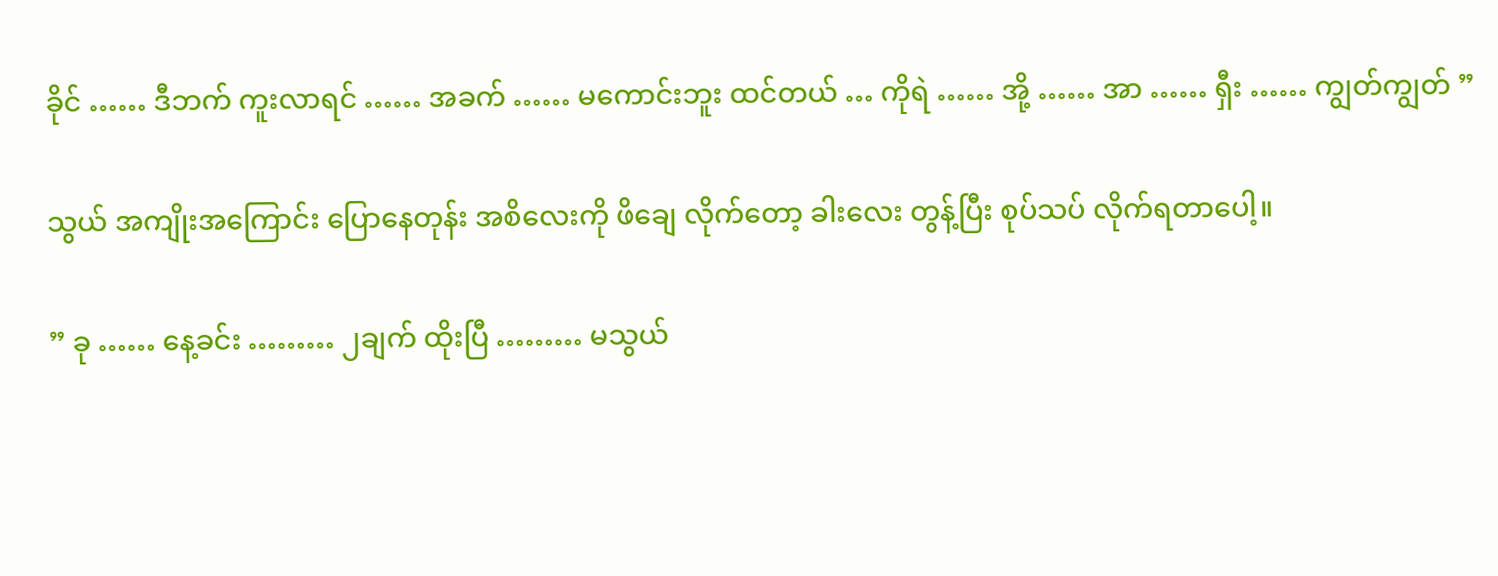ခိုင် …… ဒီဘက် ကူးလာရင် …… အခက် …… မကောင်းဘူး ထင်တယ် … ကိုရဲ …… အို့ …… အာ …… ရှီး …… ကျွတ်ကျွတ် ”

သွယ် အကျိုးအကြောင်း ပြောနေတုန်း အစိလေးကို ဖိချေ လိုက်တော့ ခါးလေး တွန့်ပြီး စုပ်သပ် လိုက်ရတာပေါ့။

” ခု …… နေ့ခင်း ……… ၂ချက် ထိုးပြီ ……… မသွယ်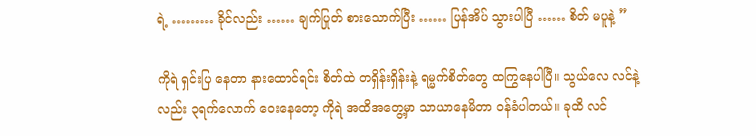ရဲ့ ……… ခိုင်လည်း …… ချက်ပြုတ် စားသောက်ပြီး …… ပြန်အိပ် သွားပါပြီ …… စိတ် မပူနဲ့ ”

ကိုရဲ ရှင်းပြ နေတာ နားထောင်ရင်း စိတ်ထဲ တရှိန်းရှိန်းနဲ့ ရမ္မက်စိတ်တွေ ထကြွနေပါပြီ။ သွယ်လေ လင်နဲ့လည်း ၃ရက်လောက် ဝေးနေတော့ ကိုရဲ အထိအတွေ့မှာ သာယာနေမိတာ ဝန်ခံပါတယ်။ ခုထိ လင်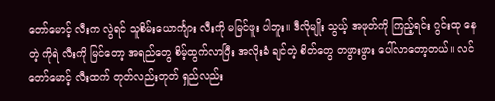တော်မောင့် လီးက လွဲရင် သူစိမ်းယောင်္ကျား လီးကို မမြင်ဖူး ပါဘူး။ ဒီလိုမျိုး သွယ့် အဖုတ်ကို ကြည့်ရင်း ဂွင်းထု နေတဲ့ ကိုရဲ လီးကို မြင်တော့ အရည်တွေ စိမ့်ထွက်လာပြီး အလိုးခံ ချင်တဲ့ စိတ်တွေ တဖွားဖွား ပေါ်လာတော့တယ်။ လင်တော်မောင့် လီးထက် တုတ်လည်းတုတ် ရှည်လည်း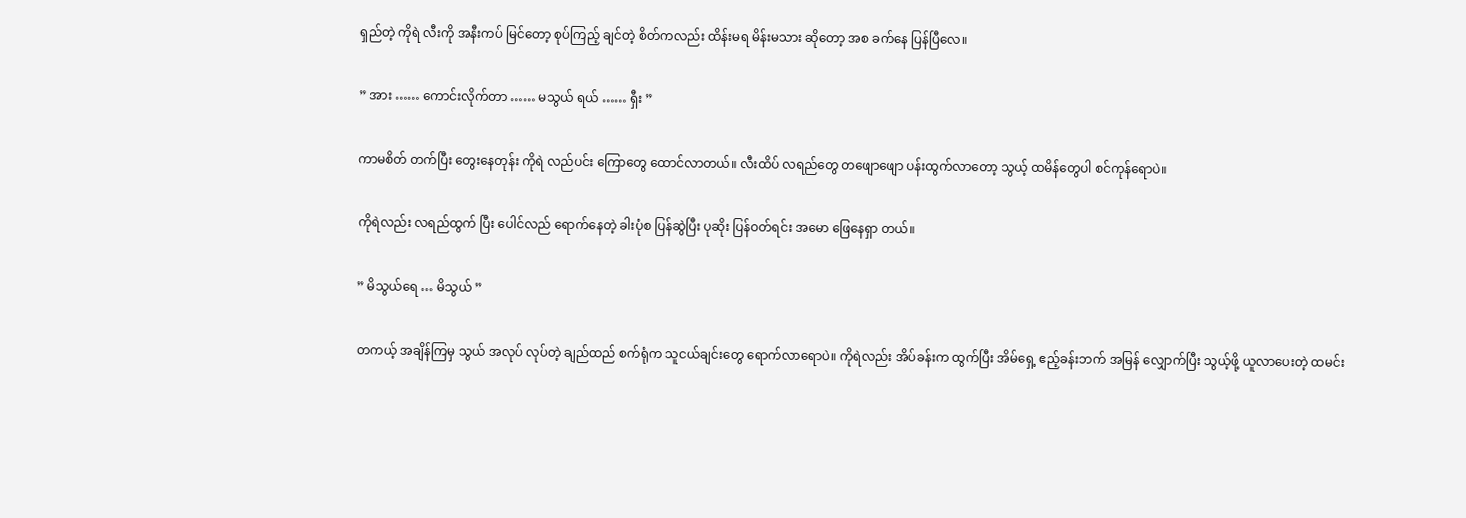ရှည်တဲ့ ကိုရဲ လီးကို အနီးကပ် မြင်တော့ စုပ်ကြည့် ချင်တဲ့ စိတ်ကလည်း ထိန်းမရ မိန်းမသား ဆိုတော့ အစ ခက်နေ ပြန်ပြီလေ။

” အား …… ကောင်းလိုက်တာ …… မသွယ် ရယ် …… ရှီး ”

ကာမစိတ် တက်ပြီး တွေးနေတုန်း ကိုရဲ လည်ပင်း ကြောတွေ ထောင်လာတယ်။ လီးထိပ် လရည်တွေ တဖျောဖျော ပန်းထွက်လာတော့ သွယ့် ထမိန်တွေပါ စင်ကုန်ရောပဲ။

ကိုရဲလည်း လရည်ထွက် ပြီး ပေါင်လည် ရောက်နေတဲ့ ခါးပုံစ ပြန်ဆွဲပြီး ပုဆိုး ပြန်ဝတ်ရင်း အမော ဖြေနေရှာ တယ်။

” မိသွယ်ရေ … မိသွယ် ”

တကယ့် အချိန်ကြမှ သွယ် အလုပ် လုပ်တဲ့ ချည်ထည် စက်ရုံက သူငယ်ချင်းတွေ ရောက်လာရောပဲ။ ကိုရဲလည်း အိပ်ခန်းက ထွက်ပြီး အိမ်ရှေ့ ဧည့်ခန်းဘက် အမြန် လျှောက်ပြီး သွယ့်ဖို့ ယူလာပေးတဲ့ ထမင်း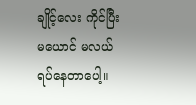ချိုင့်လေး ကိုင်ပြီး မယောင် မလယ် ရပ်နေတာပေါ့။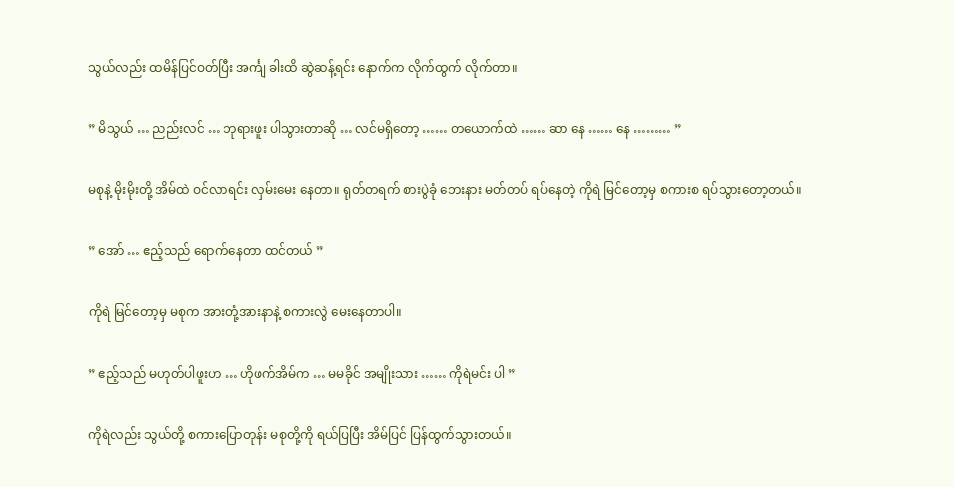သွယ်လည်း ထမိန်ပြင်ဝတ်ပြီး အင်္ကျ ခါးထိ ဆွဲဆန့်ရင်း နောက်က လိုက်ထွက် လိုက်တာ။

” မိသွယ် … ညည်းလင် … ဘုရားဖူး ပါသွားတာဆို … လင်မရှိတော့ …… တယောက်ထဲ …… ဆာ နေ …… နေ ……… ”

မစုနဲ့ မိုးမိုးတို့ အိမ်ထဲ ဝင်လာရင်း လှမ်းမေး နေတာ။ ရုတ်တရက် စားပွဲခုံ ဘေးနား မတ်တပ် ရပ်နေတဲ့ ကိုရဲ မြင်တော့မှ စကားစ ရပ်သွားတော့တယ်။

” အော် … ဧည့်သည် ရောက်နေတာ ထင်တယ် ”

ကိုရဲ မြင်တော့မှ မစုက အားတုံ့အားနာနဲ့ စကားလွဲ မေးနေတာပါ။

” ဧည့်သည် မဟုတ်ပါဖူးဟ … ဟိုဖက်အိမ်က … မမခိုင် အမျိုးသား …… ကိုရဲမင်း ပါ ”

ကိုရဲလည်း သွယ်တို့ စကားပြောတုန်း မစုတို့ကို ရယ်ပြပြီး အိမ်ပြင် ပြန်ထွက်သွားတယ်။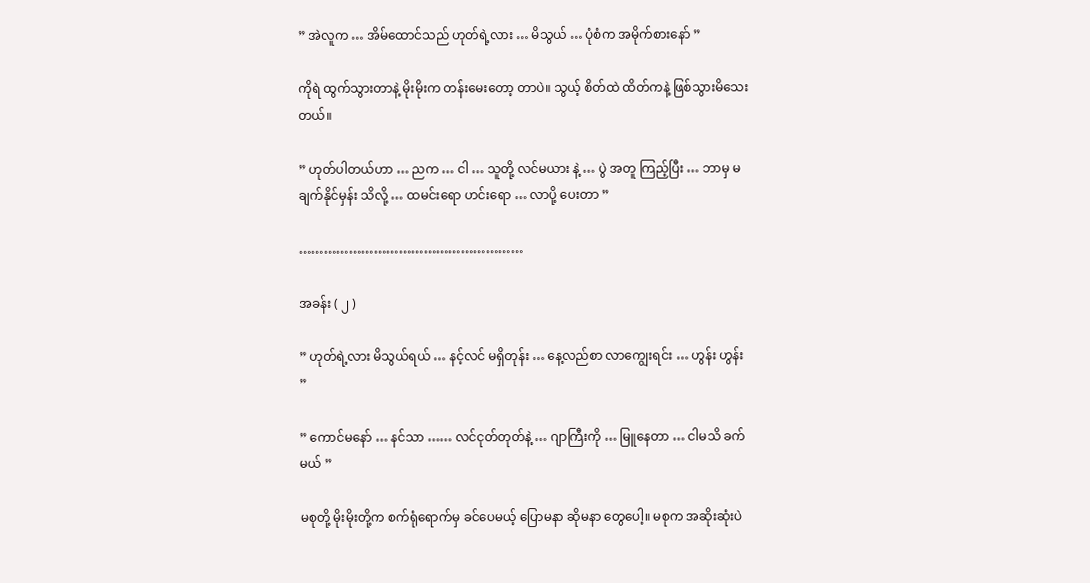” အဲလူက … အိမ်ထောင်သည် ဟုတ်ရဲ့လား … မိသွယ် … ပုံစံက အမိုက်စားနော် ”

ကိုရဲ ထွက်သွားတာနဲ့ မိုးမိုးက တန်းမေးတော့ တာပဲ။ သွယ့် စိတ်ထဲ ထိတ်ကနဲ့ ဖြစ်သွားမိသေးတယ်။

” ဟုတ်ပါတယ်ဟာ … ညက … ငါ … သူတို့ လင်မယား နဲ့ … ပွဲ အတူ ကြည့်ပြီး … ဘာမှ မချက်နိုင်မှန်း သိလို့ … ထမင်းရော ဟင်းရော … လာပို့ ပေးတာ ”

………………………………………………

အခန်း ( ၂ )

” ဟုတ်ရဲ့လား မိသွယ်ရယ် … နင့်လင် မရှိတုန်း … နေ့လည်စာ လာကျွေးရင်း … ဟွန်း ဟွန်း ”

” ကောင်မနော် … နင်သာ …… လင်ငုတ်တုတ်နဲ့ … ဂျာကြီးကို … မြူနေတာ … ငါမသိ ခက်မယ် ”

မစုတို့ မိုးမိုးတို့က စက်ရုံရောက်မှ ခင်ပေမယ့် ပြောမနာ ဆိုမနာ တွေပေါ့။ မစုက အဆိုးဆုံးပဲ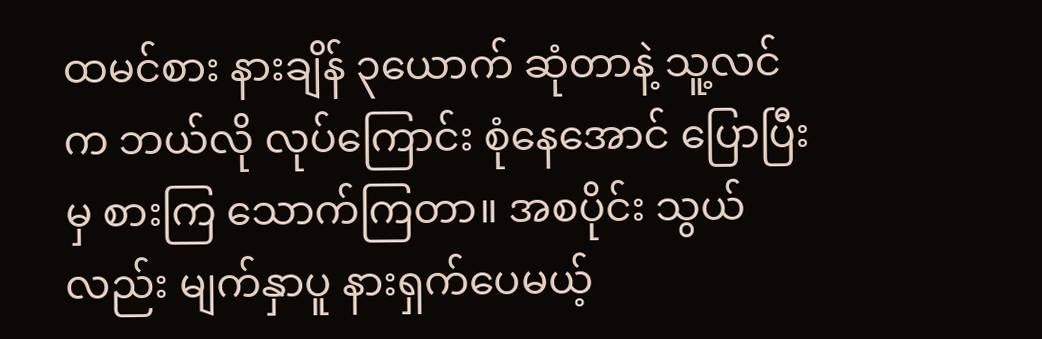ထမင်စား နားချိန် ၃ယောက် ဆုံတာနဲ့ သူ့လင်က ဘယ်လို လုပ်ကြောင်း စုံနေအောင် ပြောပြီးမှ စားကြ သောက်ကြတာ။ အစပိုင်း သွယ်လည်း မျက်နှာပူ နားရှက်ပေမယ့်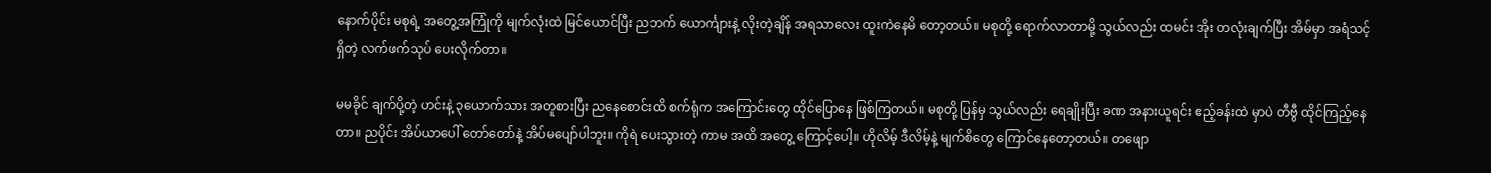နောက်ပိုင်း မစုရဲ့ အတွေ့အကြုံကို မျက်လုံးထဲ မြင်ယောင်ပြီး ညဘက် ယောင်္ကျားနဲ့ လိုးတဲ့ချိန် အရသာလေး ထူးကဲနေမိ တော့တယ်။ မစုတို့ ရောက်လာတာမို့ သွယ်လည်း ထမင်း အိုး တလုံးချက်ပြီး အိမ်မှာ အရံသင့် ရှိတဲ့ လက်ဖက်သုပ် ပေးလိုက်တာ။

မမခိုင် ချက်ပို့တဲ့ ဟင်းနဲ့ ၃ယောက်သား အတူစားပြီး ညနေစောင်းထိ စက်ရုံက အကြောင်းတွေ ထိုင်ပြောနေ ဖြစ်ကြတယ်။ မစုတို့ ပြန်မှ သွယ်လည်း ရေချိုးပြီး ခဏ အနားယူရင်း ဧည့်ခန်းထဲ မှာပဲ တီဗွီ ထိုင်ကြည့်နေတာ။ ညပိုင်း အိပ်ယာပေါ် တော်တော်နဲ့ အိပ်မပျော်ပါဘူး။ ကိုရဲ ပေးသွားတဲ့ ကာမ အထိ အတွေ့ ကြောင့်ပေါ့။ ဟိုလိမ့် ဒီလိမ့်နဲ့ မျက်စိတွေ ကြောင်နေတော့တယ်။ တဖျော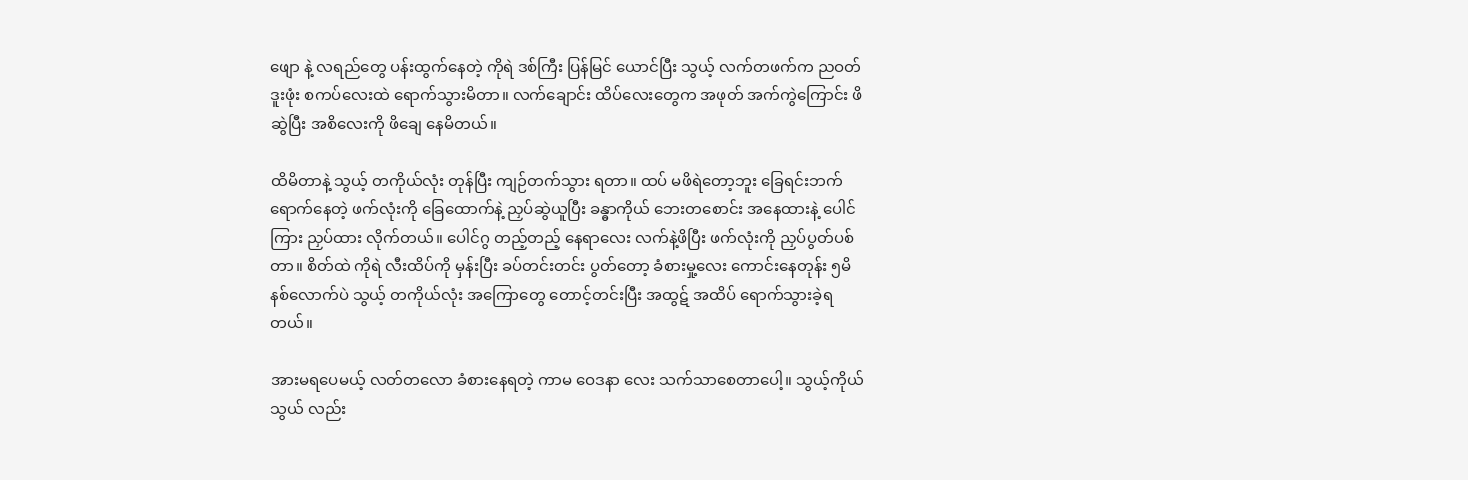ဖျော နဲ့ လရည်တွေ ပန်းထွက်နေတဲ့ ကိုရဲ ဒစ်ကြီး ပြန်မြင် ယောင်ပြီး သွယ့် လက်တဖက်က ညဝတ် ဒူးဖုံး စကပ်လေးထဲ ရောက်သွားမိတာ။ လက်ချောင်း ထိပ်လေးတွေက အဖုတ် အက်ကွဲကြောင်း ဖိဆွဲပြီး အစိလေးကို ဖိချေ နေမိတယ်။

ထိမိတာနဲ့ သွယ့် တကိုယ်လုံး တုန်ပြီး ကျဉ်တက်သွား ရတာ။ ထပ် မဖိရဲတော့ဘူး ခြေရင်းဘက် ရောက်နေတဲ့ ဖက်လုံးကို ခြေထောက်နဲ့ ညှပ်ဆွဲယူပြီး ခန္ဓာကိုယ် ဘေးတစောင်း အနေထားနဲ့ ပေါင်ကြား ညှပ်ထား လိုက်တယ်။ ပေါင်ဂွ တည့်တည့် နေရာလေး လက်နဲ့ဖိပြီး ဖက်လုံးကို ညှပ်ပွတ်ပစ်တာ။ စိတ်ထဲ ကိုရဲ လီးထိပ်ကို မှန်းပြီး ခပ်တင်းတင်း ပွတ်တော့ ခံစားမှု့လေး ကောင်းနေတုန်း ၅မိနစ်လောက်ပဲ သွယ့် တကိုယ်လုံး အကြောတွေ တောင့်တင်းပြီး အထွဋ် အထိပ် ရောက်သွားခဲ့ရတယ်။

အားမရပေမယ့် လတ်တလော ခံစားနေရတဲ့ ကာမ ဝေဒနာ လေး သက်သာစေတာပေါ့။ သွယ့်ကိုယ်သွယ် လည်း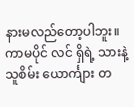နားမလည်တော့ပါဘူး။ ကာမပိုင် လင် ရှိရဲ့ သားနဲ့ သူစိမ်း ယောင်္ကျား တ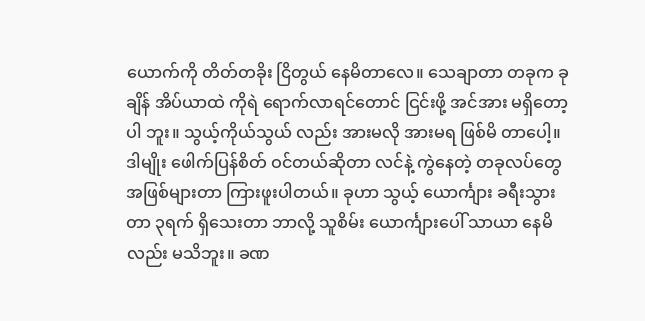ယောက်ကို တိတ်တခိုး ငြိတွယ် နေမိတာလေ။ သေချာတာ တခုက ခုချိန် အိပ်ယာထဲ ကိုရဲ ရောက်လာရင်တောင် ငြင်းဖို့ အင်အား မရှိတော့ပါ ဘူး။ သွယ့်ကိုယ်သွယ် လည်း အားမလို အားမရ ဖြစ်မိ တာပေါ့။ ဒါမျိုး ဖေါက်ပြန်စိတ် ဝင်တယ်ဆိုတာ လင်နဲ့ ကွဲနေတဲ့ တခုလပ်တွေ အဖြစ်များတာ ကြားဖူးပါတယ်။ ခုဟာ သွယ့် ယောင်္ကျား ခရီးသွားတာ ၃ရက် ရှိသေးတာ ဘာလို့ သူစိမ်း ယောင်္ကျားပေါ် သာယာ နေမိလည်း မသိဘူး။ ခဏ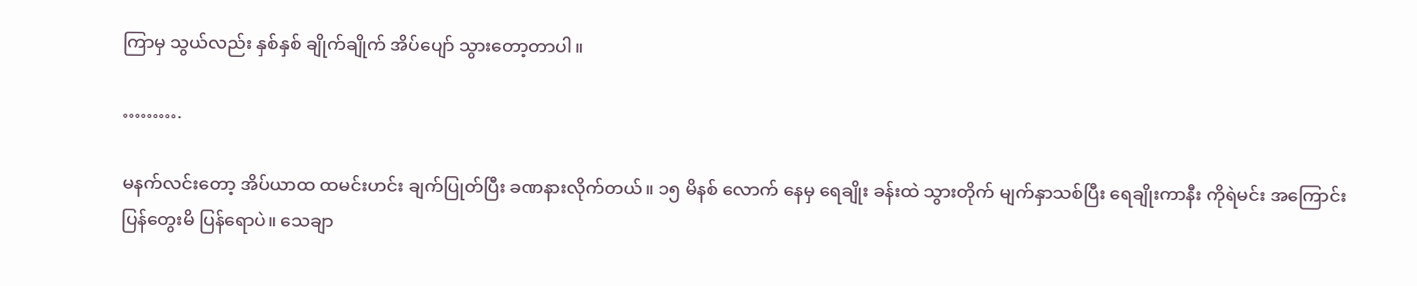ကြာမှ သွယ်လည်း နှစ်နှစ် ချိုက်ချိုက် အိပ်ပျော် သွားတော့တာပါ။

……….

မနက်လင်းတော့ အိပ်ယာထ ထမင်းဟင်း ချက်ပြုတ်ပြီး ခဏနားလိုက်တယ်။ ၁၅ မိနစ် လောက် နေမှ ရေချိုး ခန်းထဲ သွားတိုက် မျက်နှာသစ်ပြီး ရေချိုးကာနီး ကိုရဲမင်း အကြောင်း ပြန်တွေးမိ ပြန်ရောပဲ။ သေချာ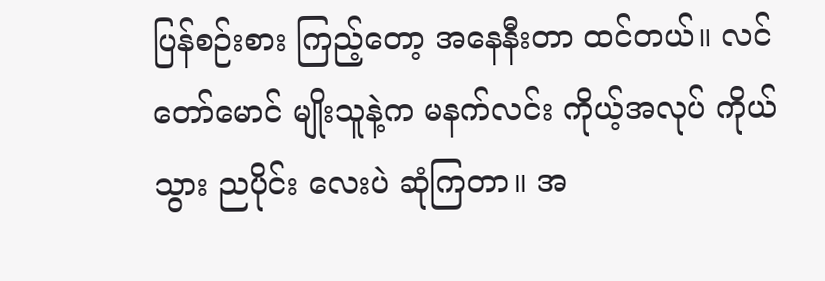ပြန်စဉ်းစား ကြည့်တော့ အနေနီးတာ ထင်တယ်။ လင်တော်မောင် မျိုးသူနဲ့က မနက်လင်း ကိုယ့်အလုပ် ကိုယ်သွား ညပိုင်း လေးပဲ ဆုံကြတာ။ အ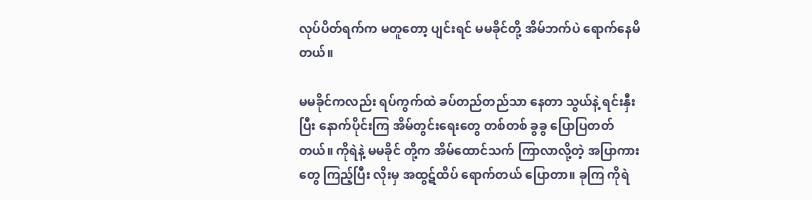လုပ်ပိတ်ရက်က မတူတော့ ပျင်းရင် မမခိုင်တို့ အိမ်ဘက်ပဲ ရောက်နေမိ တယ်။

မမခိုင်ကလည်း ရပ်ကွက်ထဲ ခပ်တည်တည်သာ နေတာ သွယ်နဲ့ ရင်းနှီးပြီး နောက်ပိုင်းကြ အိမ်တွင်းရေးတွေ တစ်တစ် ခွခွ ပြောပြတတ်တယ်။ ကိုရဲနဲ့ မမခိုင် တို့က အိမ်ထောင်သက် ကြာလာလို့တဲ့ အပြာကား တွေ ကြည့်ပြီး လိုးမှ အထွဋ်ထိပ် ရောက်တယ် ပြောတာ။ ခုကြ ကိုရဲ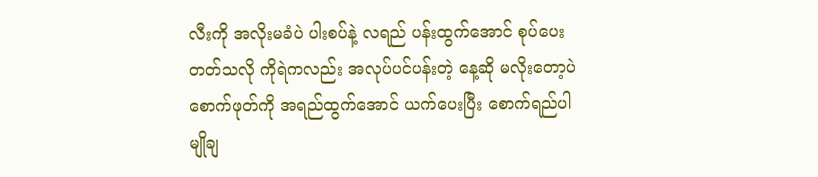လီးကို အလိုးမခံပဲ ပါးစပ်နဲ့ လရည် ပန်းထွက်အောင် စုပ်ပေးတတ်သလို ကိုရဲကလည်း အလုပ်ပင်ပန်းတဲ့ နေ့ဆို မလိုးတော့ပဲ စောက်ဖုတ်ကို အရည်ထွက်အောင် ယက်ပေးပြီး စောက်ရည်ပါ မျိုချ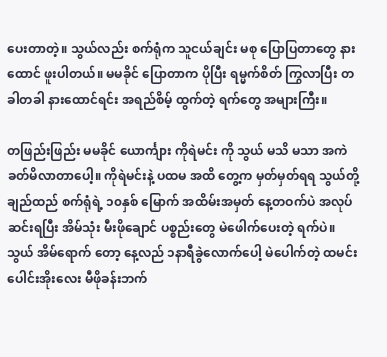ပေးတာတဲ့။ သွယ်လည်း စက်ရုံက သူငယ်ချင်း မစု ပြောပြတာတွေ နားထောင် ဖူးပါတယ်။ မမခိုင် ပြောတာက ပိုပြီး ရမ္မက်စိတ် ကြွလာပြီး တခါတခါ နားထောင်ရင်း အရည်စိမ့် ထွက်တဲ့ ရက်တွေ အများကြီး။

တဖြည်းဖြည်း မမခိုင် ယောင်္ကျား ကိုရဲမင်း ကို သွယ် မသိ မသာ အကဲခတ်မိလာတာပေါ့။ ကိုရဲမင်းနဲ့ ပထမ အထိ တွေ့က မှတ်မှတ်ရရ သွယ်တို့ ချည်ထည် စက်ရုံရဲ့ ၁၀နှစ် မြောက် အထိမ်းအမှတ် နေ့တဝက်ပဲ အလုပ်ဆင်းရပြီး အိမ်သုံး မီးဖိုချောင် ပစ္စည်းတွေ မဲဖေါက်ပေးတဲ့ ရက်ပဲ။ သွယ် အိမ်ရောက် တော့ နေ့လည် ၁နာရီခွဲလောက်ပေါ့ မဲပေါက်တဲ့ ထမင်း ပေါင်းအိုးလေး မီဖိုခန်းဘက်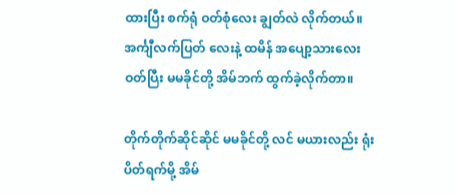ထားပြီး စက်ရုံ ဝတ်စုံလေး ချွတ်လဲ လိုက်တယ်။ အင်္ကျီလက်ပြတ် လေးနဲ့ ထမိန် အပျော့သားလေး ဝတ်ပြီး မမခိုင်တို့ အိမ်ဘက် ထွက်ခဲ့လိုက်တာ။

တိုက်တိုက်ဆိုင်ဆိုင် မမခိုင်တို့ လင် မယားလည်း ရုံးပိတ်ရက်မို့ အိမ်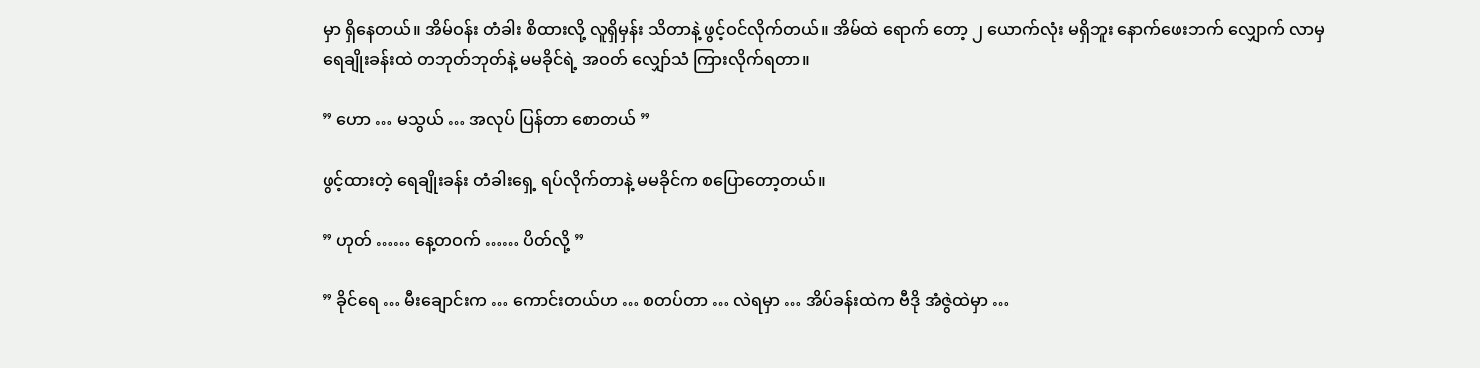မှာ ရှိနေတယ်။ အိမ်ဝန်း တံခါး စိထားလို့ လူရှိမှန်း သိတာနဲ့ ဖွင့်ဝင်လိုက်တယ်။ အိမ်ထဲ ရောက် တော့ ၂ ယောက်လုံး မရှိဘူး နောက်ဖေးဘက် လျှောက် လာမှ ရေချိုးခန်းထဲ တဘုတ်ဘုတ်နဲ့ မမခိုင်ရဲ့ အဝတ် လျှော်သံ ကြားလိုက်ရတာ။

” ဟော … မသွယ် … အလုပ် ပြန်တာ စောတယ် ”

ဖွင့်ထားတဲ့ ရေချိုးခန်း တံခါးရှေ့ ရပ်လိုက်တာနဲ့ မမခိုင်က စပြောတော့တယ်။

” ဟုတ် …… နေ့တဝက် …… ပိတ်လို့ ”

” ခိုင်ရေ … မီးချောင်းက … ကောင်းတယ်ဟ … စတပ်တာ … လဲရမှာ … အိပ်ခန်းထဲက ဗီဒို အံဇွဲထဲမှာ …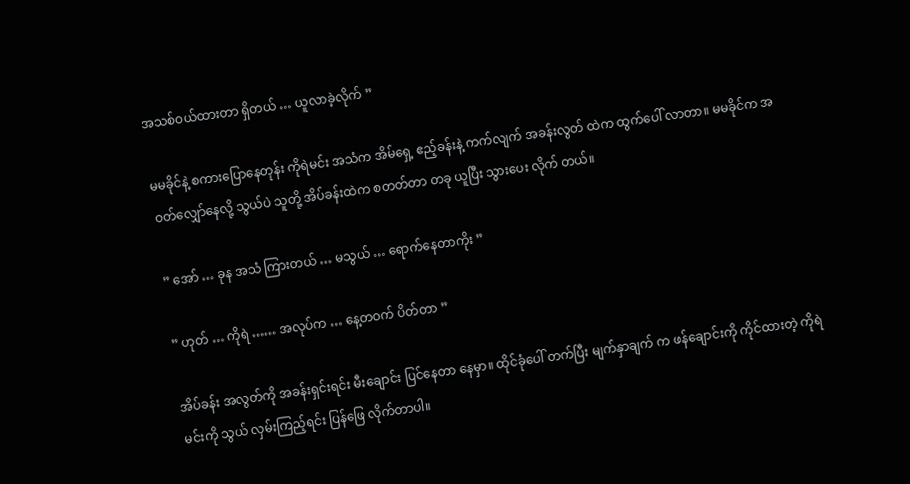အသစ်ဝယ်ထားတာ ရှိတယ် … ယူလာခဲ့လိုက် ”

မမခိုင်နဲ့ စကားပြောနေတုန်း ကိုရဲမင်း အသံက အိမ်ရှေ့ ဧည့်ခန်းနဲ့ ကက်လျက် အခန်းလွတ် ထဲက ထွက်ပေါ် လာတာ။ မမခိုင်က အဝတ်လျှော်နေလို့ သွယ်ပဲ သူတို့ အိပ်ခန်းထဲက စတတ်တာ တခု ယူပြီး သွားပေး လိုက် တယ်။

” အော် … ခုန အသံ ကြားတယ် … မသွယ် … ရောက်နေတာကိုး ”

” ဟုတ် … ကိုရဲ …… အလုပ်က … နေ့တဝက် ပိတ်တာ ”

အိပ်ခန်း အလွတ်ကို အခန်းရှင်းရင်း မီးချောင်း ပြင်နေတာ နေမှာ။ ထိုင်ခုံပေါ် တက်ပြီး မျက်နှာချက် က ဖန်ချောင်းကို ကိုင်ထားတဲ့ ကိုရဲမင်းကို သွယ် လှမ်းကြည့်ရင်း ပြန်ဖြေ လိုက်တာပါ။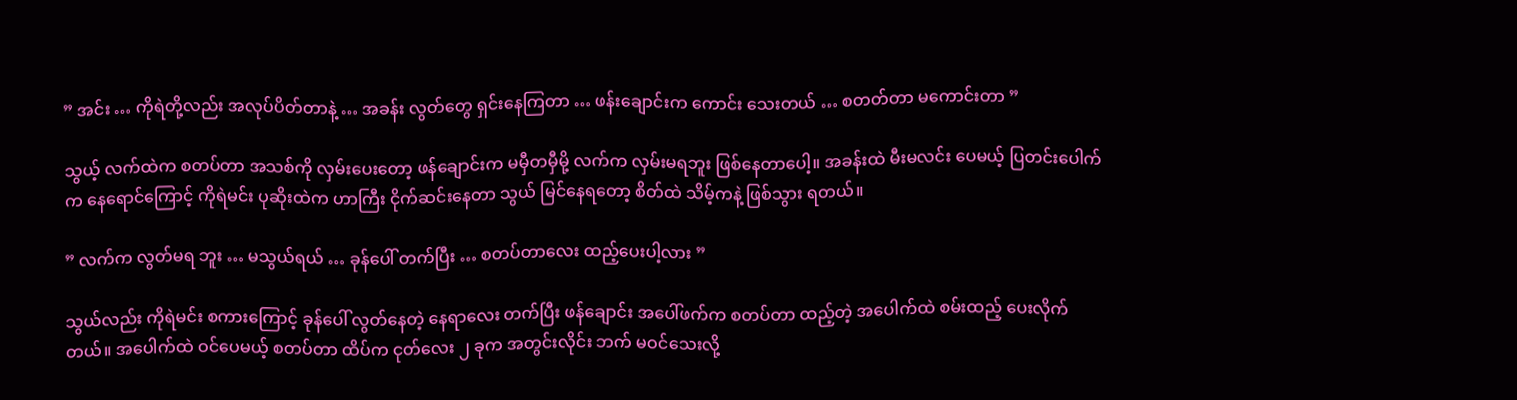” အင်း … ကိုရဲတို့လည်း အလုပ်ပိတ်တာနဲ့ … အခန်း လွတ်တွေ ရှင်းနေကြတာ … ဖန်းချောင်းက ကောင်း သေးတယ် … စတတ်တာ မကောင်းတာ ”

သွယ့် လက်ထဲက စတပ်တာ အသစ်ကို လှမ်းပေးတော့ ဖန်ချောင်းက မမှီတမှီမို့ လက်က လှမ်းမရဘူး ဖြစ်နေတာပေါ့။ အခန်းထဲ မီးမလင်း ပေမယ့် ပြတင်းပေါက်က နေရောင်ကြောင့် ကိုရဲမင်း ပုဆိုးထဲက ဟာကြီး ငိုက်ဆင်းနေတာ သွယ် မြင်နေရတော့ စိတ်ထဲ သိမ့်ကနဲ့ ဖြစ်သွား ရတယ်။

” လက်က လွတ်မရ ဘူး … မသွယ်ရယ် … ခုန်ပေါ် တက်ပြီး … စတပ်တာလေး ထည့်ပေးပါ့လား ”

သွယ်လည်း ကိုရဲမင်း စကားကြောင့် ခုန်ပေါ် လွတ်နေတဲ့ နေရာလေး တက်ပြီး ဖန်ချောင်း အပေါ်ဖက်က စတပ်တာ ထည့်တဲ့ အပေါက်ထဲ စမ်းထည့် ပေးလိုက်တယ်။ အပေါက်ထဲ ဝင်ပေမယ့် စတပ်တာ ထိပ်က ငုတ်လေး ၂ ခုက အတွင်းလိုင်း ဘက် မဝင်သေးလို့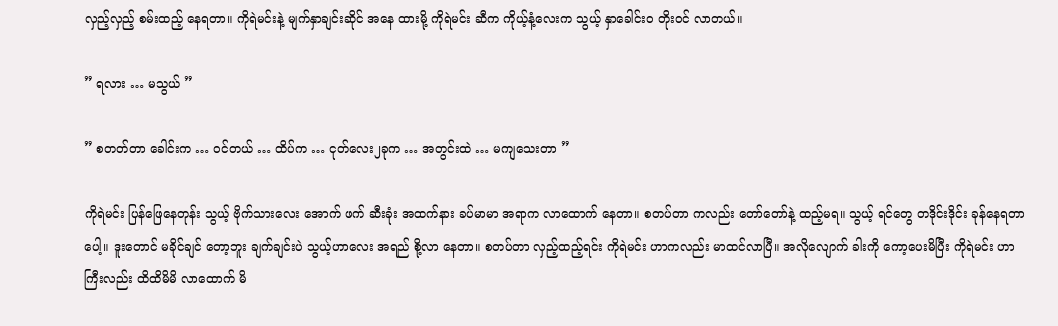လှည့်လှည့် စမ်းထည့် နေရတာ။ ကိုရဲမင်းနဲ့ မျက်နှာချင်းဆိုင် အနေ ထားမို့ ကိုရဲမင်း ဆီက ကိုယ့်နံ့လေးက သွယ့် နှာခေါင်းဝ တိုးဝင် လာတယ်။

” ရလား … မသွယ် ”

” စတတ်တာ ခေါင်းက … ဝင်တယ် … ထိပ်က … ငုတ်လေး၂ခုက … အတွင်းထဲ … မကျသေးတာ ”

ကိုရဲမင်း ပြန်ဖြေနေတုန်း သွယ့် ဗိုက်သားလေး အောက် ဖက် ဆီးခုံး အထက်နား ခပ်မာမာ အရာက လာထောက် နေတာ။ စတပ်တာ ကလည်း တော်တော်နဲ့ ထည့်မရ။ သွယ့် ရင်တွေ တဒိုင်းဒိုင်း ခုန်နေရတာပေါ့။ ဒူးတောင် မခိုင်ချင် တော့ဘူး ချက်ချင်းပဲ သွယ့်ဟာလေး အရည် စို့လာ နေတာ။ စတပ်တာ လှည့်ထည့်ရင်း ကိုရဲမင်း ဟာကလည်း မာထင်လာပြီ။ အလိုလျောက် ခါးကို ကော့ပေးမိပြီး ကိုရဲမင်း ဟာကြီးလည်း ထိထိမိမိ လာထောက် မိ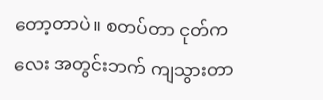တော့တာပဲ။ စတပ်တာ ငုတ်ကလေး အတွင်းဘက် ကျသွားတာ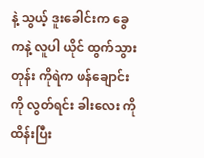နဲ့ သွယ့် ဒူးခေါင်းက ခွေကနဲ့ လူပါ ယိုင် ထွက်သွားတုန်း ကိုရဲက ဖန်ချောင်းကို လွတ်ရင်း ခါးလေး ကို ထိန်းပြီး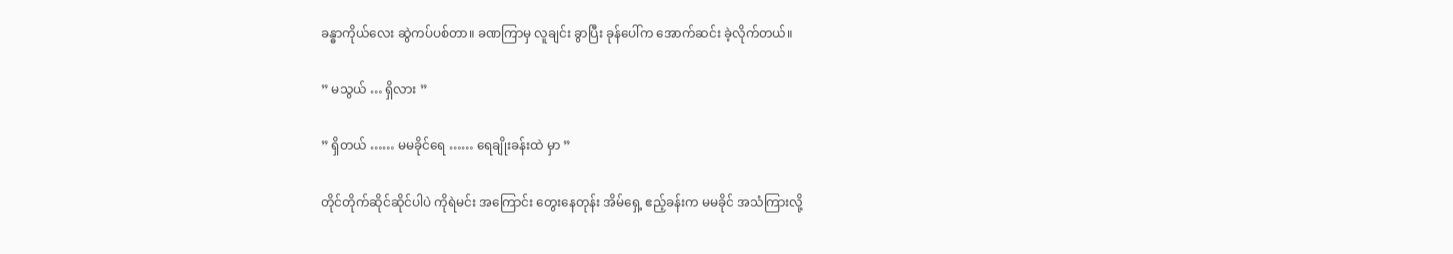ခန္ဓာကိုယ်လေး ဆွဲကပ်ပစ်တာ။ ခဏကြာမှ လူချင်း ခွာပြီး ခုန်ပေါ်က အောက်ဆင်း ခဲ့လိုက်တယ်။

” မသွယ် … ရှိလား ”

” ရှိတယ် …… မမခိုင်ရေ …… ရေချိုးခန်းထဲ မှာ ”

တိုင်တိုက်ဆိုင်ဆိုင်ပါပဲ ကိုရဲမင်း အကြောင်း တွေးနေတုန်း အိမ်ရှေ့ ဧည့်ခန်းက မမခိုင် အသံကြားလို့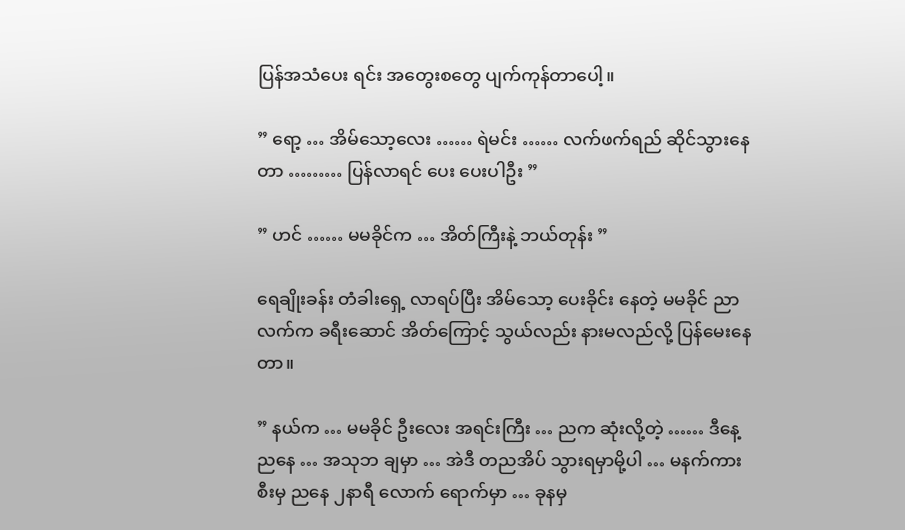ပြန်အသံပေး ရင်း အတွေးစတွေ ပျက်ကုန်တာပေါ့။

” ရော့ … အိမ်သော့လေး …… ရဲမင်း …… လက်ဖက်ရည် ဆိုင်သွားနေတာ ……… ပြန်လာရင် ပေး ပေးပါဦး ”

” ဟင် …… မမခိုင်က … အိတ်ကြီးနဲ့ ဘယ်တုန်း ”

ရေချိုးခန်း တံခါးရှေ့ လာရပ်ပြီး အိမ်သော့ ပေးခိုင်း နေတဲ့ မမခိုင် ညာလက်က ခရီးဆောင် အိတ်ကြောင့် သွယ်လည်း နားမလည်လို့ ပြန်မေးနေတာ။

” နယ်က … မမခိုင် ဦးလေး အရင်းကြီး … ညက ဆုံးလို့တဲ့ …… ဒီနေ့ ညနေ … အသုဘ ချမှာ … အဲဒီ တညအိပ် သွားရမှာမို့ပါ … မနက်ကား စီးမှ ညနေ ၂နာရီ လောက် ရောက်မှာ … ခုနမှ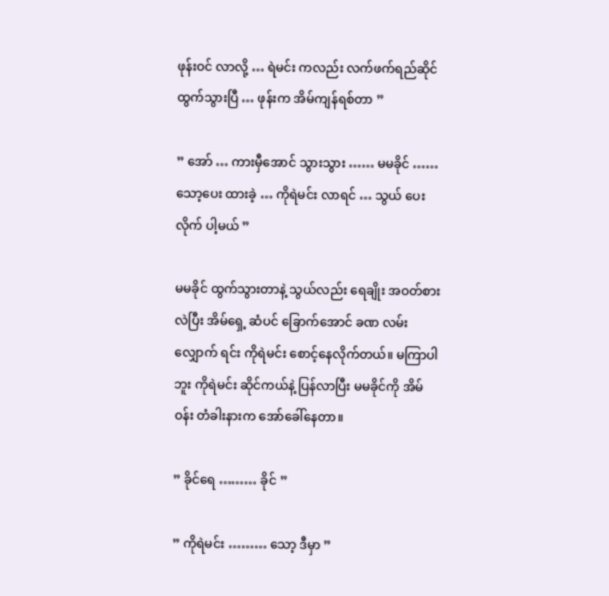ဖုန်းဝင် လာလို့ … ရဲမင်း ကလည်း လက်ဖက်ရည်ဆိုင် ထွက်သွားပြီ … ဖုန်းက အိမ်ကျန်ရစ်တာ ”

” အော် … ကားမှီအောင် သွားသွား …… မမခိုင် …… သော့ပေး ထားခဲ့ … ကိုရဲမင်း လာရင် … သွယ် ပေးလိုက် ပါ့မယ် ”

မမခိုင် ထွက်သွားတာနဲ့ သွယ်လည်း ရေချိုး အဝတ်စား လဲပြီး အိမ်ရှေ့ ဆံပင် ခြောက်အောင် ခဏ လမ်းလျှောက် ရင်း ကိုရဲမင်း စောင့်နေလိုက်တယ်။ မကြာပါဘူး ကိုရဲမင်း ဆိုင်ကယ်နဲ့ ပြန်လာပြီး မမခိုင်ကို အိမ်ဝန်း တံခါးနားက အော်ခေါ်နေတာ။

” ခိုင်ရေ ……… ခိုင် ”

” ကိုရဲမင်း ……… သော့ ဒီမှာ ”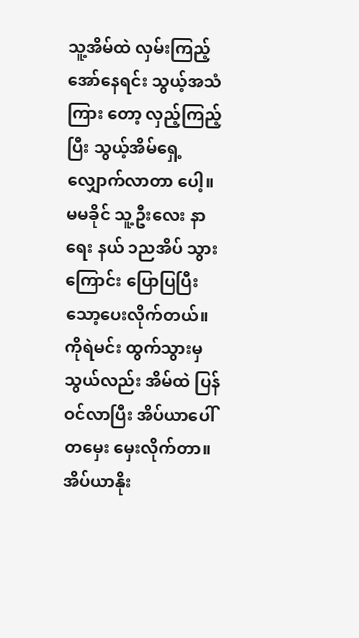သူ့အိမ်ထဲ လှမ်းကြည့် အော်နေရင်း သွယ့်အသံ ကြား တော့ လှည့်ကြည့်ပြီး သွယ့်အိမ်ရှေ့ လျှောက်လာတာ ပေါ့။ မမခိုင် သူ့ဦးလေး နာရေး နယ် ၁ညအိပ် သွားကြောင်း ပြောပြပြီး သော့ပေးလိုက်တယ်။ ကိုရဲမင်း ထွက်သွားမှ သွယ်လည်း အိမ်ထဲ ပြန်ဝင်လာပြီး အိပ်ယာပေါ် တမှေး မှေးလိုက်တာ။ အိပ်ယာနိုး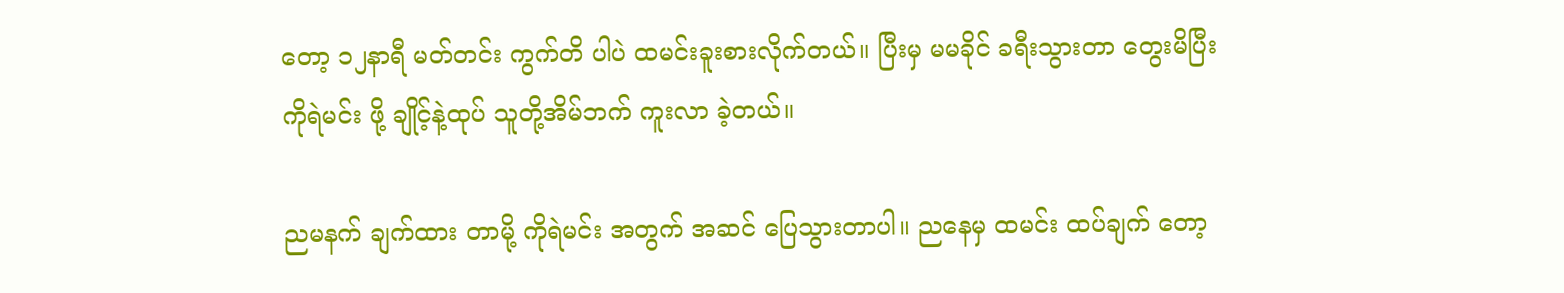တော့ ၁၂နာရီ မတ်တင်း ကွက်တိ ပါပဲ ထမင်းခူးစားလိုက်တယ်။ ပြီးမှ မမခိုင် ခရီးသွားတာ တွေးမိပြီး ကိုရဲမင်း ဖို့ ချိုင့်နဲ့ထုပ် သူတို့အိမ်ဘက် ကူးလာ ခဲ့တယ်။

ညမနက် ချက်ထား တာမို့ ကိုရဲမင်း အတွက် အဆင် ပြေသွားတာပါ။ ညနေမှ ထမင်း ထပ်ချက် တော့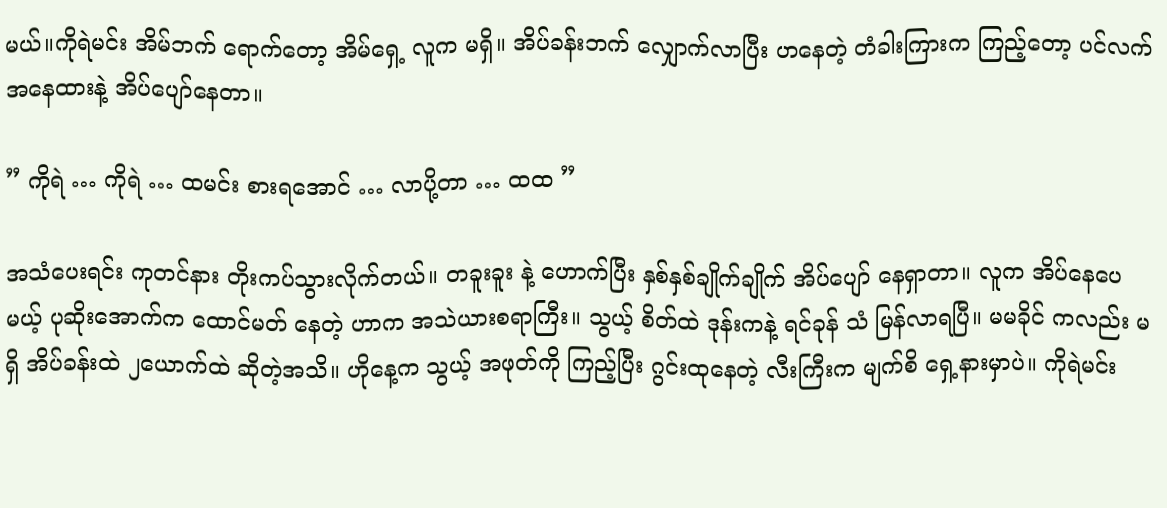မယ်။ကိုရဲမင်း အိမ်ဘက် ရောက်တော့ အိမ်ရှေ့ လူက မရှိ။ အိပ်ခန်းဘက် လျှောက်လာပြီး ဟနေတဲ့ တံခါးကြားက ကြည့်တော့ ပင်လက် အနေထားနဲ့ အိပ်ပျော်နေတာ။

” ကိုရဲ … ကိုရဲ … ထမင်း စားရအောင် … လာပို့တာ … ထထ ”

အသံပေးရင်း ကုတင်နား တိုးကပ်သွားလိုက်တယ်။ တခူးခူး နဲ့ ဟောက်ပြီး နှစ်နှစ်ချိုက်ချိုက် အိပ်ပျော် နေရှာတာ။ လူက အိပ်နေပေမယ့် ပုဆိုးအောက်က ထောင်မတ် နေတဲ့ ဟာက အသဲယားစရာကြီး။ သွယ့် စိတ်ထဲ ဒုန်းကနဲ့ ရင်ခုန် သံ မြန်လာရပြီ။ မမခိုင် ကလည်း မရှိ အိပ်ခန်းထဲ ၂ယောက်ထဲ ဆိုတဲ့အသိ။ ဟိုနေ့က သွယ့် အဖုတ်ကို ကြည့်ပြီး ဂွင်းထုနေတဲ့ လီးကြီးက မျက်စိ ရှေ့နားမှာပဲ။ ကိုရဲမင်း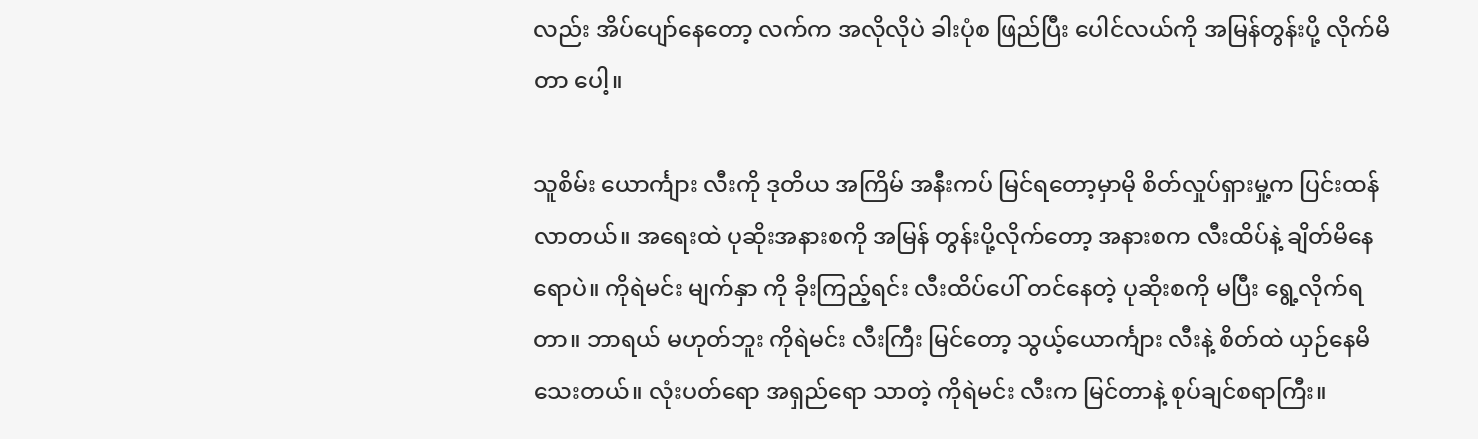လည်း အိပ်ပျော်နေတော့ လက်က အလိုလိုပဲ ခါးပုံစ ဖြည်ပြီး ပေါင်လယ်ကို အမြန်တွန်းပို့ လိုက်မိတာ ပေါ့။

သူစိမ်း ယောင်္ကျား လီးကို ဒုတိယ အကြိမ် အနီးကပ် မြင်ရတော့မှာမို စိတ်လှုပ်ရှားမှု့က ပြင်းထန်လာတယ်။ အရေးထဲ ပုဆိုးအနားစကို အမြန် တွန်းပို့လိုက်တော့ အနားစက လီးထိပ်နဲ့ ချိတ်မိနေရောပဲ။ ကိုရဲမင်း မျက်နှာ ကို ခိုးကြည့်ရင်း လီးထိပ်ပေါ် တင်နေတဲ့ ပုဆိုးစကို မပြီး ရွေ့လိုက်ရတာ။ ဘာရယ် မဟုတ်ဘူး ကိုရဲမင်း လီးကြီး မြင်တော့ သွယ့်ယောင်္ကျား လီးနဲ့ စိတ်ထဲ ယှဉ်နေမိ သေးတယ်။ လုံးပတ်ရော အရှည်ရော သာတဲ့ ကိုရဲမင်း လီးက မြင်တာနဲ့ စုပ်ချင်စရာကြီး။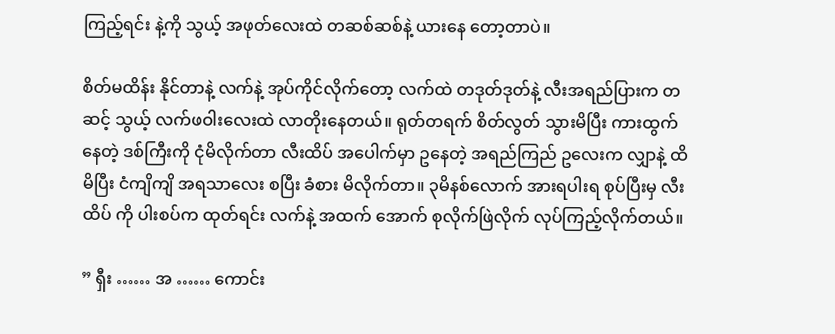ကြည့်ရင်း နဲ့ကို သွယ့် အဖုတ်လေးထဲ တဆစ်ဆစ်နဲ့ ယားနေ တော့တာပဲ။

စိတ်မထိန်း နိုင်တာနဲ့ လက်နဲ့ အုပ်ကိုင်လိုက်တော့ လက်ထဲ တဒုတ်ဒုတ်နဲ့ လီးအရည်ပြားက တဆင့် သွယ့် လက်ဖဝါးလေးထဲ လာတိုးနေတယ်။ ရုတ်တရက် စိတ်လွတ် သွားမိပြီး ကားထွက်နေတဲ့ ဒစ်ကြီးကို ငုံမိလိုက်တာ လီးထိပ် အပေါက်မှာ ဥနေတဲ့ အရည်ကြည် ဥလေးက လျှာနဲ့ ထိမိပြီး ငံကျိကျိ အရသာလေး စပြီး ခံစား မိလိုက်တာ။ ၃မိနစ်လောက် အားရပါးရ စုပ်ပြီးမှ လီးထိပ် ကို ပါးစပ်က ထုတ်ရင်း လက်နဲ့ အထက် အောက် စုလိုက်ဖြဲလိုက် လုပ်ကြည့်လိုက်တယ်။

” ရှီး …… အ …… ကောင်း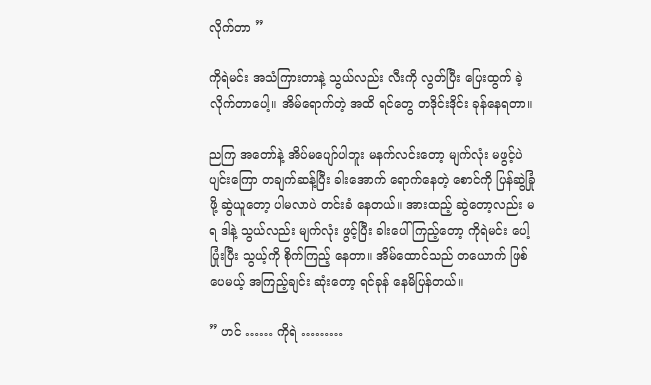လိုက်တာ ”

ကိုရဲမင်း အသံကြားတာနဲ့ သွယ်လည်း လီးကို လွတ်ပြီး ပြေးထွက် ခဲ့လိုက်တာပေါ့။ အိမ်ရောက်တဲ့ အထိ ရင်တွေ တဒိုင်းဒိုင်း ခုန်နေရတာ။

ညကြ အတော်နဲ့ အိပ်မပျော်ပါဘူး မနက်လင်းတော့ မျက်လုံး မဖွင့်ပဲ ပျင်းကြော တချက်ဆန့်ပြီး ခါးအောက် ရောက်နေတဲ့ စောင်ကို ပြန်ဆွဲခြုံဖို့ ဆွဲယူတော့ ပါမလာပဲ တင်းခံ နေတယ်။ အားထည့် ဆွဲတော့လည်း မရ ဒါနဲ့ သွယ်လည်း မျက်လုံး ဖွင့်ပြီး ခါးပေါ် ကြည့်တော့ ကိုရဲမင်း ပေါ့ ပြုံးပြီး သွယ့်ကို စိုက်ကြည့် နေတာ။ အိမ်ထောင်သည် တယောက် ဖြစ်ပေမယ့် အကြည့်ချင်း ဆုံးတော့ ရင်ခုန် နေမိပြန်တယ်။

” ဟင် …… ကိုရဲ ………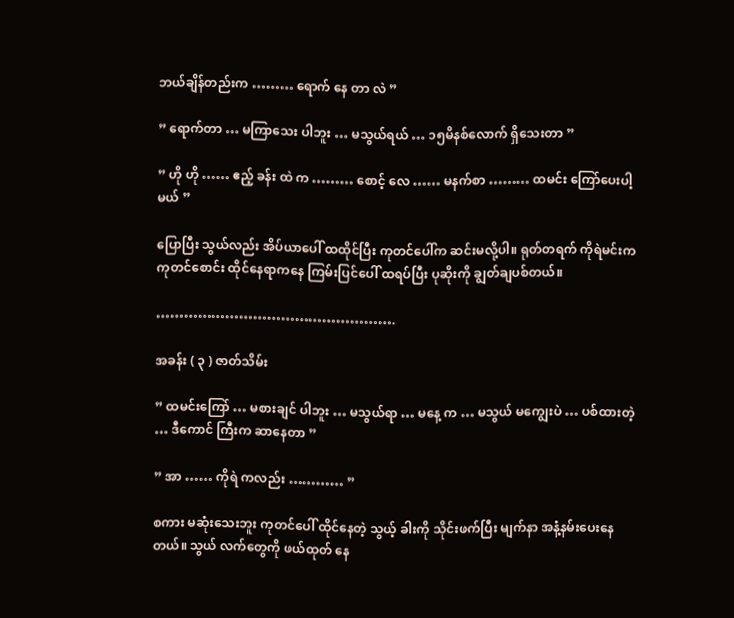ဘယ်ချိန်တည်းက ……… ရောက် နေ တာ လဲ ”

” ရောက်တာ … မကြာသေး ပါဘူး … မသွယ်ရယ် … ၁၅မိနစ်လောက် ရှိသေးတာ ”

” ဟို ဟို …… ဧည့် ခန်း ထဲ က ……… စောင့် လေ …… မနက်စာ ……… ထမင်း ကြော်ပေးပါ့မယ် ”

ပြောပြီး သွယ်လည်း အိပ်ယာပေါ် ထထိုင်ပြီး ကုတင်ပေါ်က ဆင်းမလို့ပါ။ ရုတ်တရက် ကိုရဲမင်းက ကုတင်စောင်း ထိုင်နေရာကနေ ကြမ်းပြင်ပေါ် ထရပ်ပြီး ပုဆိုးကို ချွတ်ချပစ်တယ်။

…………………………………………….

အခန်း ( ၃ ) ဇာတ်သိမ်း

” ထမင်းကြော် … မစားချင် ပါဘူး … မသွယ်ရာ … မနေ့ က … မသွယ် မကျွေးပဲ … ပစ်ထားတဲ့ … ဒီကောင် ကြီးက ဆာနေတာ ”

” အာ …… ကိုရဲ ကလည်း ………… ”

စကား မဆုံးသေးဘူး ကုတင်ပေါ် ထိုင်နေတဲ့ သွယ့် ခါးကို သိုင်းဖက်ပြီး မျက်နာ အနံ့နမ်းပေးနေတယ်။ သွယ် လက်တွေကို ဖယ်ထုတ် နေ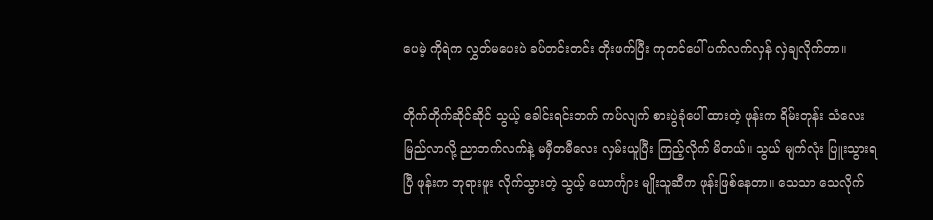ပေမဲ့ ကိုရဲက လွှတ်မပေးပဲ ခပ်တင်းတင်း တိုးဖက်ပြီး ကုတင်ပေါ် ပက်လက်လှန် လှဲချလိုက်တာ။

တိုက်တိုက်ဆိုင်ဆိုင် သွယ့် ခေါင်းရင်းဘက် ကပ်လျက် စားပွဲခုံပေါ် ထားတဲ့ ဖုန်းက ရိမ်းတုန်း သံလေး မြည်လာလို့ ညာဘက်လက်နဲ့ မမှီတမီလေး လှမ်းယူပြီး ကြည့်လိုက် မိတယ်။ သွယ် မျက်လုံး ပြူးသွားရပြီ ဖုန်းက ဘုရားဖူး လိုက်သွားတဲ့ သွယ့် ယောင်္ကျား မျိုးသူဆီက ဖုန်းဖြစ်နေတာ။ သေသာ သေလိုက်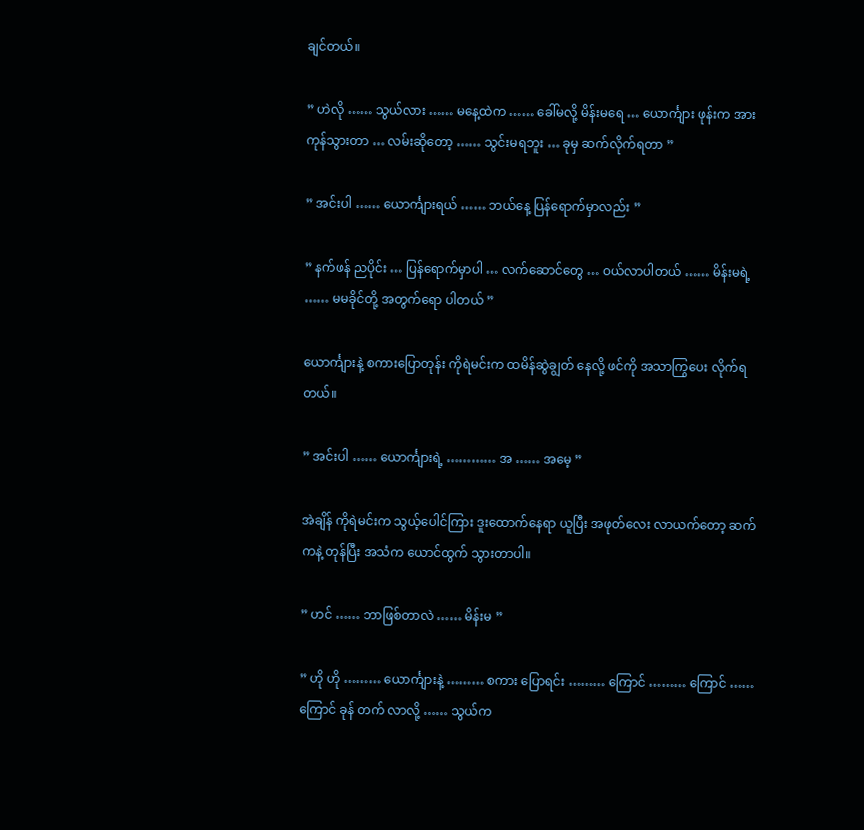ချင်တယ်။

” ဟဲလို …… သွယ်လား …… မနေ့ထဲက …… ခေါ်မလို့ မိန်းမရေ … ယောင်္ကျား ဖုန်းက အားကုန်သွားတာ … လမ်းဆိုတော့ …… သွင်းမရဘူး … ခုမှ ဆက်လိုက်ရတာ ”

” အင်းပါ …… ယောင်္ကျားရယ် …… ဘယ်နေ့ ပြန်ရောက်မှာလည်း ”

” နက်ဖန် ညပိုင်း … ပြန်ရောက်မှာပါ … လက်ဆောင်တွေ … ဝယ်လာပါတယ် …… မိန်းမရဲ့ …… မမခိုင်တို့ အတွက်ရော ပါတယ် ”

ယောင်္ကျားနဲ့ စကားပြောတုန်း ကိုရဲမင်းက ထမိန်ဆွဲချွတ် နေလို့ ဖင်ကို အသာကြွပေး လိုက်ရတယ်။

” အင်းပါ …… ယောင်္ကျားရဲ့ ………… အ …… အမေ့ ”

အဲချိန် ကိုရဲမင်းက သွယ့်ပေါင်ကြား ဒူးထောက်နေရာ ယူပြီး အဖုတ်လေး လာယက်တော့ ဆက်ကနဲ့ တုန်ပြီး အသံက ယောင်ထွက် သွားတာပါ။

” ဟင် …… ဘာဖြစ်တာလဲ …… မိန်းမ ”

” ဟို ဟို ……… ယောင်္ကျားနဲ့ ……… စကား ပြောရင်း ……… ကြောင် ……… ကြောင် …… ကြောင် ခုန် တက် လာလို့ …… သွယ်က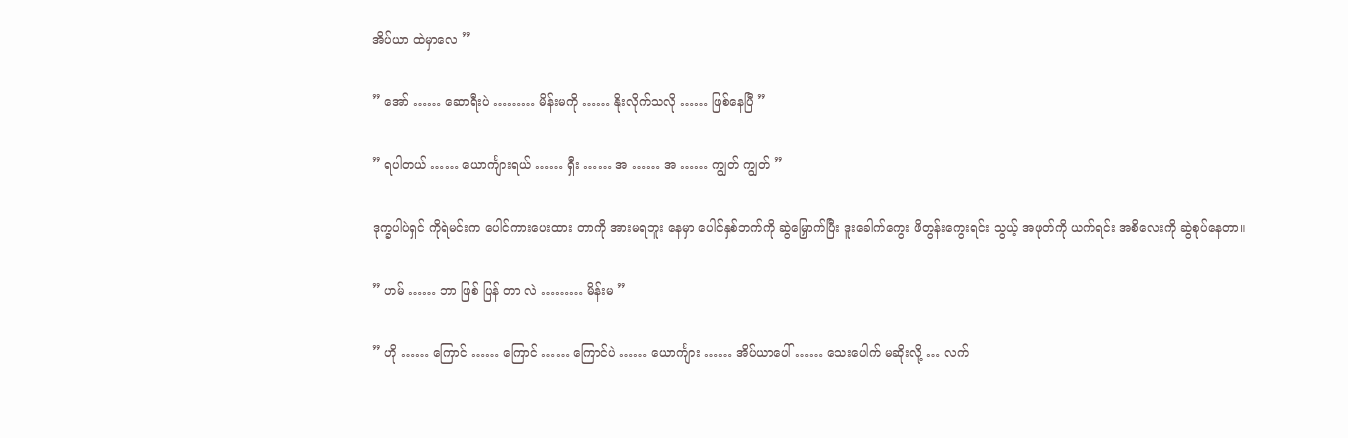အိပ်ယာ ထဲမှာလေ ”

” အော် …… ဆောရီးပဲ ……… မိန်းမကို …… နိုးလိုက်သလို …… ဖြစ်နေပြီ ”

” ရပါတယ် …… ယောင်္ကျားရယ် …… ရှီး …… အ …… အ …… ကျွတ် ကျွတ် ”

ဒုက္ခပါပဲရှင် ကိုရဲမင်းက ပေါင်ကားပေးထား တာကို အားမရဘူး နေမှာ ပေါင်နှစ်ဘက်ကို ဆွဲမြှောက်ပြီး ဒူးခေါက်ကွေး ဖိတွန်းကွေးရင်း သွယ့် အဖုတ်ကို ယက်ရင်း အစိလေးကို ဆွဲစုပ်နေတာ။

” ဟမ် …… ဘာ ဖြစ် ပြန် တာ လဲ ……… မိန်းမ ”

” ဟို …… ကြောင် …… ကြောင် …… ကြောင်ပဲ …… ယောင်္ကျား …… အိပ်ယာပေါ် …… သေးပေါက် မဆိုးလို့ … လက်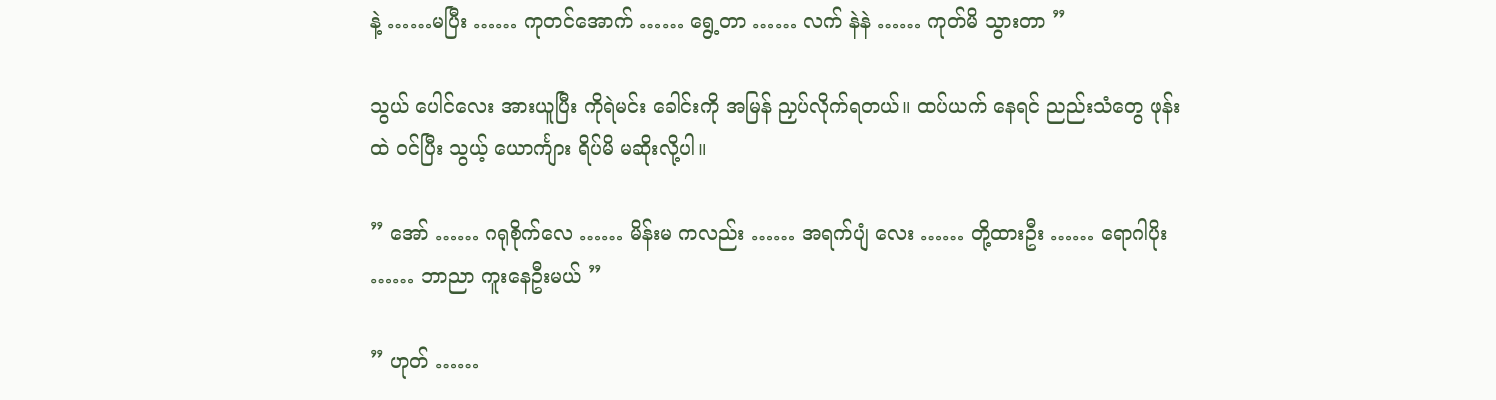နဲ့ ……မပြီး …… ကုတင်အောက် …… ရွေ့တာ …… လက် နဲနဲ …… ကုတ်မိ သွားတာ ”

သွယ် ပေါင်လေး အားယူပြီး ကိုရဲမင်း ခေါင်းကို အမြန် ညှပ်လိုက်ရတယ်။ ထပ်ယက် နေရင် ညည်းသံတွေ ဖုန်းထဲ ဝင်ပြီး သွယ့် ယောင်္ကျား ရိပ်မိ မဆိုးလို့ပါ။

” အော် …… ဂရုစိုက်လေ …… မိန်းမ ကလည်း …… အရက်ပျံ လေး …… တို့ထားဦး …… ရောဂါပိုး …… ဘာညာ ကူးနေဦးမယ် ”

” ဟုတ် ……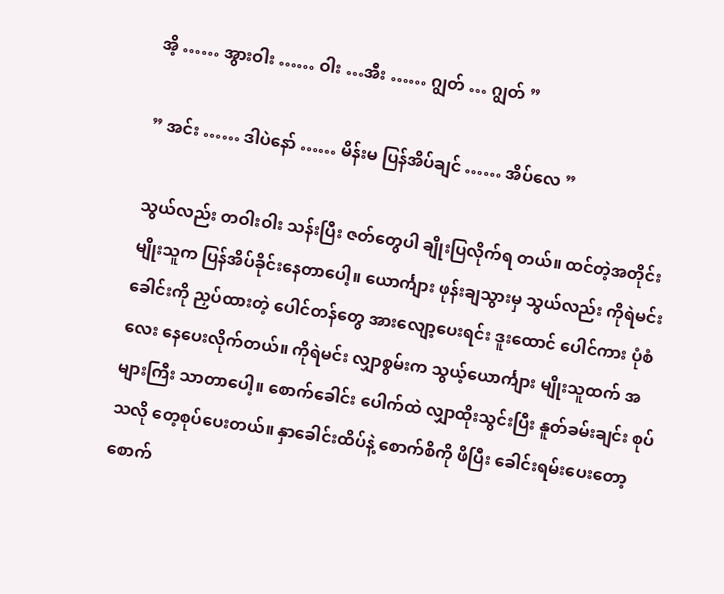အိ့ …… အွားဝါး …… ဝါး …အီး …… ဂျွတ် … ဂျွတ် ”

” အင်း …… ဒါပဲနော် …… မိန်းမ ပြန်အိပ်ချင် …… အိပ်လေ ”

သွယ်လည်း တဝါးဝါး သန်းပြီး ဇတ်တွေပါ ချိုးပြလိုက်ရ တယ်။ ထင်တဲ့အတိုင်း မျိုးသူက ပြန်အိပ်ခိုင်းနေတာပေါ့။ ယောင်္ကျား ဖုန်းချသွားမှ သွယ်လည်း ကိုရဲမင်း ခေါင်းကို ညှပ်ထားတဲ့ ပေါင်တန်တွေ အားလျော့ပေးရင်း ဒူးထောင် ပေါင်ကား ပုံစံလေး နေပေးလိုက်တယ်။ ကိုရဲမင်း လျှာစွမ်းက သွယ့်ယောင်္ကျား မျိုးသူထက် အများကြီး သာတာပေါ့။ စောက်ခေါင်း ပေါက်ထဲ လျှာထိုးသွင်းပြီး နူတ်ခမ်းချင်း စုပ်သလို တေ့စုပ်ပေးတယ်။ နှာခေါင်းထိပ်နဲ့ စောက်စိကို ဖိပြီး ခေါင်းရမ်းပေးတော့ စောက်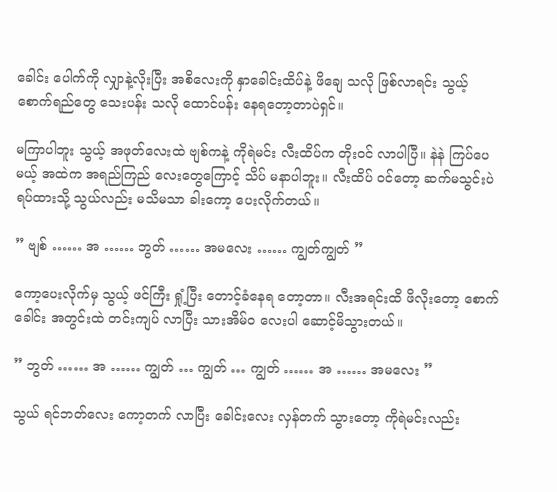ခေါင်း ပေါက်ကို လျှာနဲ့လိုးပြီး အစိလေးကို နှာခေါင်းထိပ်နဲ့ ဖိချေ သလို ဖြစ်လာရင်း သွယ့် စောက်ရည်တွေ သေးပန်း သလို ထောင်ပန်း နေရတော့တာပဲရှင်။

မကြာပါဘူး သွယ့် အဖုတ်လေးထဲ ဗျစ်ကနဲ့ ကိုရဲမင်း လီးထိပ်က တိုးဝင် လာပါပြီ။ နဲနဲ ကြပ်ပေမယ့် အထဲက အရည်ကြည် လေးတွေကြောင့် သိပ် မနာပါဘူး။ လီးထိပ် ဝင်တော့ ဆက်မသွင်းပဲ ရပ်ထားသို့ သွယ်လည်း မသိမသာ ခါးကော့ ပေးလိုက်တယ်။

” ဗျစ် …… အ …… ဘွတ် …… အမလေး …… ကျွတ်ကျွတ် ”

ကော့ပေးလိုက်မှ သွယ့် ဖင်ကြီး ရှုံ့ပြီး တောင့်ခံနေရ တော့တာ။ လီးအရင်းထိ ဖိလိုးတော့ စောက်ခေါင်း အတွင်းထဲ တင်းကျပ် လာပြီး သားအိမ်ဝ လေးပါ ဆောင့်မိသွားတယ်။

” ဘွတ် …… အ …… ကျွတ် … ကျွတ် … ကျွတ် …… အ …… အမလေး ”

သွယ် ရင်ဘတ်လေး ကော့တက် လာပြီး ခေါင်းလေး လှန်တက် သွားတော့ ကိုရဲမင်းလည်း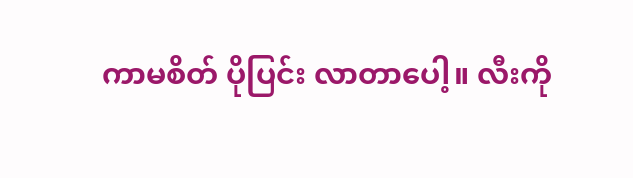ကာမစိတ် ပိုပြင်း လာတာပေါ့။ လီးကို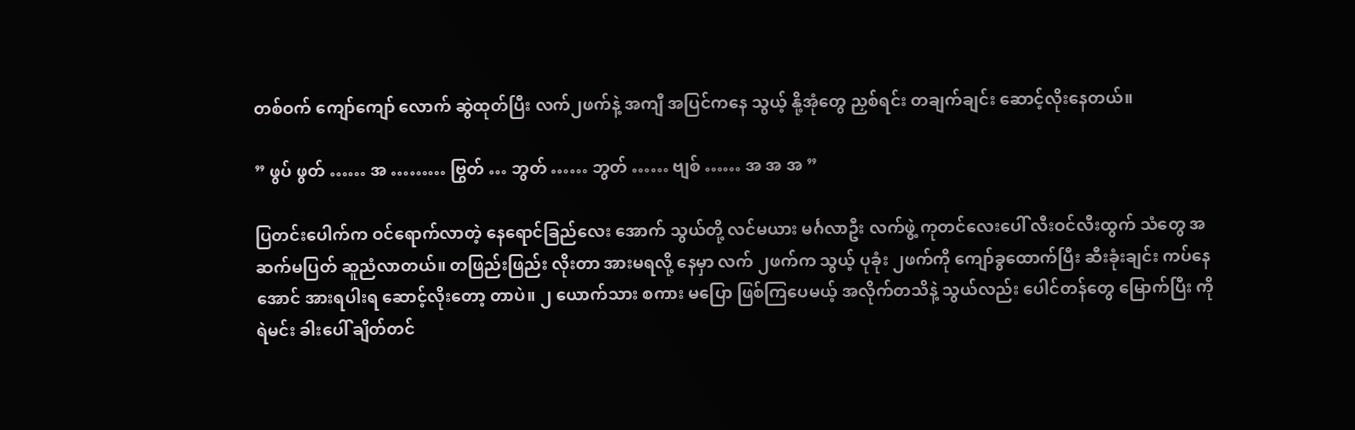တစ်ဝက် ကျော်ကျော် လောက် ဆွဲထုတ်ပြီး လက်၂ဖက်နဲ့ အကျီ အပြင်ကနေ သွယ့် နို့အုံတွေ ညှစ်ရင်း တချက်ချင်း ဆောင့်လိုးနေတယ်။

” ဖွပ် ဖွတ် …… အ ……… ဗြွတ် … ဘွတ် …… ဘွတ် …… ဗျစ် …… အ အ အ ”

ပြတင်းပေါက်က ဝင်ရောက်လာတဲ့ နေရောင်ခြည်လေး အောက် သွယ်တို့ လင်မယား မင်္ဂလာဦး လက်ဖွဲ့ ကုတင်လေးပေါ် လီးဝင်လီးထွက် သံတွေ အဆက်မပြတ် ဆူညံလာတယ်။ တဖြည်းဖြည်း လိုးတာ အားမရလို့ နေမှာ လက် ၂ဖက်က သွယ့် ပုခုံး ၂ဖက်ကို ကျော်ခွထောက်ပြီး ဆီးခုံးချင်း ကပ်နေအောင် အားရပါးရ ဆောင့်လိုးတော့ တာပဲ။ ၂ ယောက်သား စကား မပြော ဖြစ်ကြပေမယ့် အလိုက်တသိနဲ့ သွယ်လည်း ပေါင်တန်တွေ မြောက်ပြီး ကိုရဲမင်း ခါးပေါ် ချိတ်တင်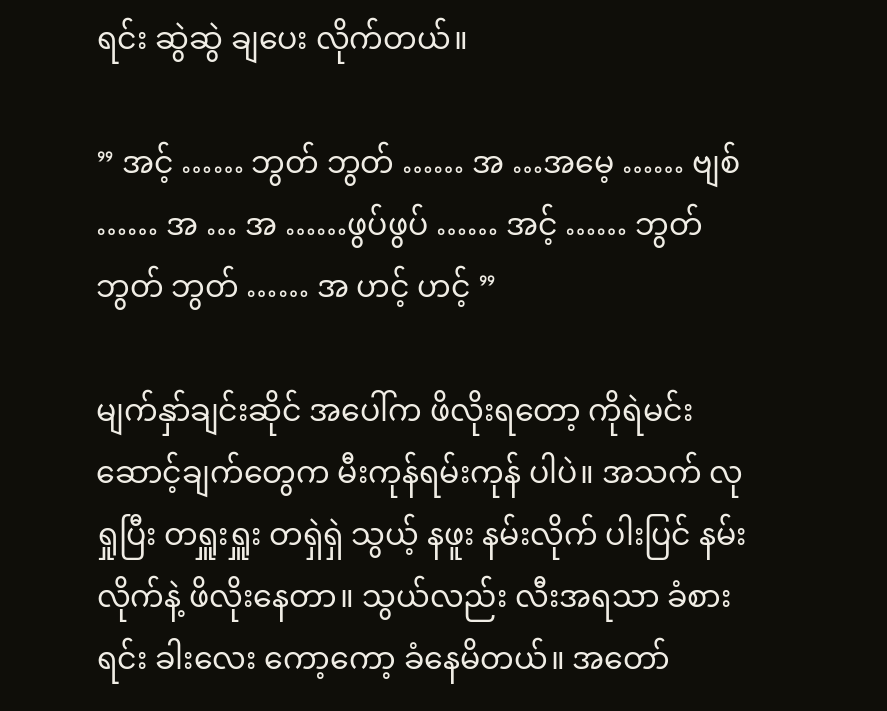ရင်း ဆွဲဆွဲ ချပေး လိုက်တယ်။

” အင့် …… ဘွတ် ဘွတ် …… အ …အမေ့ …… ဗျစ် …… အ … အ ……ဖွပ်ဖွပ် …… အင့် …… ဘွတ် ဘွတ် ဘွတ် …… အ ဟင့် ဟင့် ”

မျက်နှာ်ချင်းဆိုင် အပေါ်က ဖိလိုးရတော့ ကိုရဲမင်း ဆောင့်ချက်တွေက မီးကုန်ရမ်းကုန် ပါပဲ။ အသက် လုရှုပြီး တရှူးရှူး တရှဲရှဲ သွယ့် နဖူး နမ်းလိုက် ပါးပြင် နမ်းလိုက်နဲ့ ဖိလိုးနေတာ။ သွယ်လည်း လီးအရသာ ခံစားရင်း ခါးလေး ကော့ကော့ ခံနေမိတယ်။ အတော်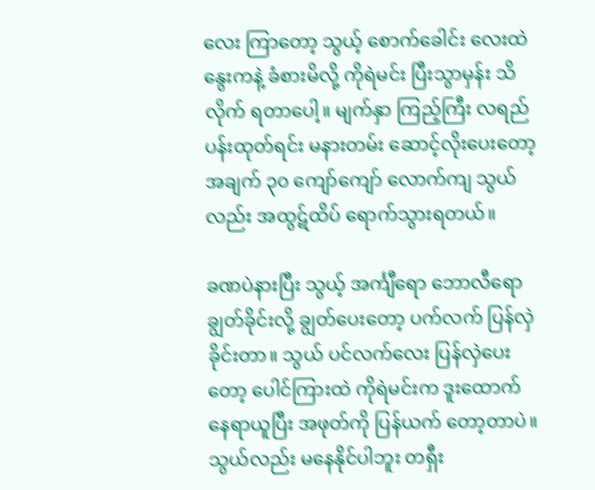လေး ကြာတော့ သွယ့် စောက်ခေါင်း လေးထဲ နွေးကနဲ့ ခံစားမိလို့ ကိုရဲမင်း ပြီးသွာမှန်း သိလိုက် ရတာပေါ့။ မျက်နှာ ကြည့်ကြီး လရည် ပန်းထုတ်ရင်း မနားတမ်း ဆောင့်လိုးပေးတော့ အချက် ၃၀ ကျော်ကျော် လောက်ကျ သွယ်လည်း အထွဋ်ထိပ် ရောက်သွားရတယ်။

ခဏပဲနားပြီး သွယ့် အင်္ကျီရော ဘောလီရော ချွတ်ခိုင်းလို့ ချွတ်ပေးတော့ ပက်လက် ပြန်လှဲခိုင်းတာ။ သွယ် ပင်လက်လေး ပြန်လှဲပေးတော့ ပေါင်ကြားထဲ ကိုရဲမင်းက ဒူးထောက် နေရာယူပြီး အဖုတ်ကို ပြန်ယက် တော့တာပဲ။ သွယ်လည်း မနေနိုင်ပါဘူး တရှီး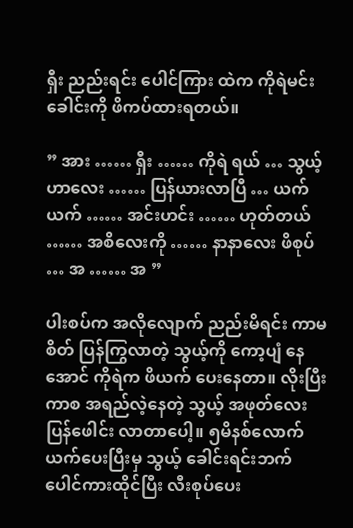ရှီး ညည်းရင်း ပေါင်ကြား ထဲက ကိုရဲမင်း ခေါင်းကို ဖိကပ်ထားရတယ်။

” အား …… ရှီး …… ကိုရဲ ရယ် … သွယ့် ဟာလေး …… ပြန်ယားလာပြီ … ယက်ယက် …… အင်းဟင်း …… ဟုတ်တယ် …… အစိလေးကို …… နာနာလေး ဖိစုပ် … အ …… အ ”

ပါးစပ်က အလိုလျောက် ညည်းမိရင်း ကာမစိတ် ပြန်ကြွလာတဲ့ သွယ့်ကို ကော့ပျံ နေအောင် ကိုရဲက ဖိယက် ပေးနေတာ။ လိုးပြီးကာစ အရည်လဲ့နေတဲ့ သွယ့် အဖုတ်လေး ပြန်ဖေါင်း လာတာပေါ့။ ၅မိနစ်လောက် ယက်ပေးပြီးမှ သွယ့် ခေါင်းရင်းဘက် ပေါင်ကားထိုင်ပြီး လီးစုပ်ပေး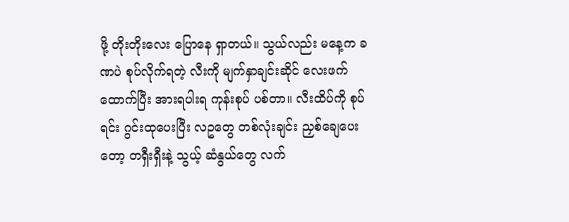ဖို့ တိုးတိုးလေး ပြောနေ ရှာတယ်။ သွယ်လည်း မနေ့က ခဏပဲ စုပ်လိုက်ရတဲ့ လီးကို မျက်နှာချင်းဆိုင် လေးဖက်ထောက်ပြီး အားရပါးရ ကုန်းစုပ် ပစ်တာ။ လီးထိပ်ကို စုပ်ရင်း ဂွင်းထုပေးပြီး လဥတွေ တစ်လုံးချင်း ညှစ်ချေပေး တော့ တရှီးရှီးနဲ့ သွယ့် ဆံနွယ်တွေ လက်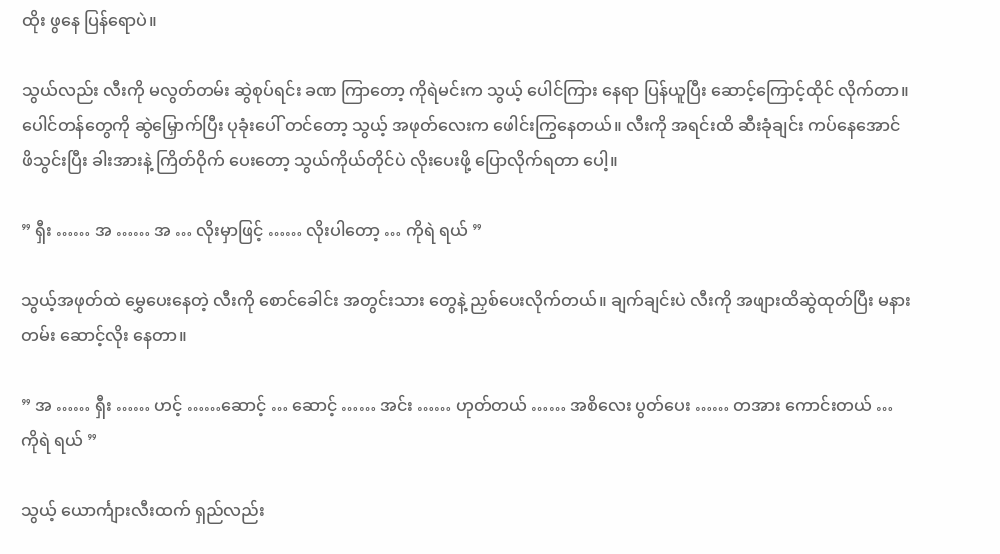ထိုး ဖွနေ ပြန်ရောပဲ။

သွယ်လည်း လီးကို မလွတ်တမ်း ဆွဲစုပ်ရင်း ခဏ ကြာတော့ ကိုရဲမင်းက သွယ့် ပေါင်ကြား နေရာ ပြန်ယူပြီး ဆောင့်ကြောင့်ထိုင် လိုက်တာ။ ပေါင်တန်တွေကို ဆွဲမြှောက်ပြီး ပုခုံးပေါ် တင်တော့ သွယ့် အဖုတ်လေးက ဖေါင်းကြွနေတယ်။ လီးကို အရင်းထိ ဆီးခုံချင်း ကပ်နေအောင် ဖိသွင်းပြီး ခါးအားနဲ့ ကြိတ်ဝိုက် ပေးတော့ သွယ်ကိုယ်တိုင်ပဲ လိုးပေးဖို့ ပြောလိုက်ရတာ ပေါ့။

” ရှီး …… အ …… အ … လိုးမှာဖြင့် …… လိုးပါတော့ … ကိုရဲ ရယ် ”

သွယ့်အဖုတ်ထဲ မွှေပေးနေတဲ့ လီးကို စောင်ခေါင်း အတွင်းသား တွေနဲ့ ညှစ်ပေးလိုက်တယ်။ ချက်ချင်းပဲ လီးကို အဖျားထိဆွဲထုတ်ပြီး မနားတမ်း ဆောင့်လိုး နေတာ။

” အ …… ရှီး …… ဟင့် ……ဆောင့် … ဆောင့် …… အင်း …… ဟုတ်တယ် …… အစိလေး ပွတ်ပေး …… တအား ကောင်းတယ် … ကိုရဲ ရယ် ”

သွယ့် ယောင်္ကျားလီးထက် ရှည်လည်း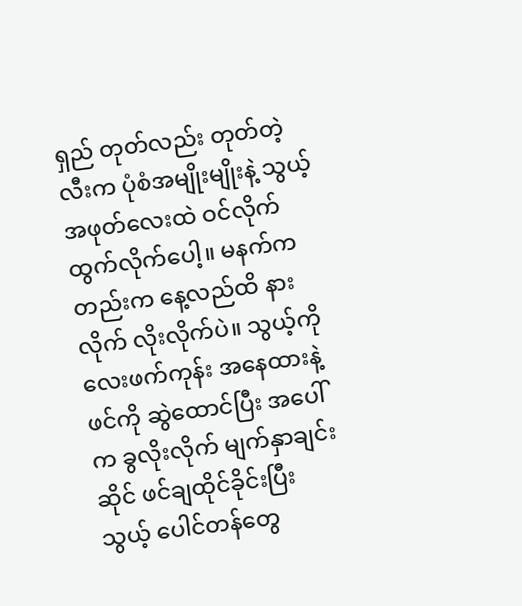ရှည် တုတ်လည်း တုတ်တဲ့ လီးက ပုံစံအမျိုးမျိုးနဲ့ သွယ့် အဖုတ်လေးထဲ ဝင်လိုက် ထွက်လိုက်ပေါ့။ မနက်ကတည်းက နေ့လည်ထိ နားလိုက် လိုးလိုက်ပဲ။ သွယ့်ကို လေးဖက်ကုန်း အနေထားနဲ့ ဖင်ကို ဆွဲထောင်ပြီး အပေါ်က ခွလိုးလိုက် မျက်နှာချင်းဆိုင် ဖင်ချထိုင်ခိုင်းပြီး သွယ့် ပေါင်တန်တွေ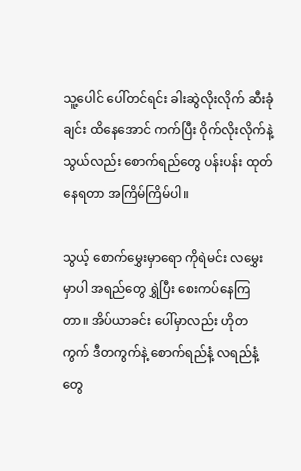သူ့ပေါင် ပေါ်တင်ရင်း ခါးဆွဲလိုးလိုက် ဆီးခုံချင်း ထိနေအောင် ကက်ပြီး ဝိုက်လိုးလိုက်နဲ့ သွယ်လည်း စောက်ရည်တွေ ပန်းပန်း ထုတ်နေရတာ အကြိမ်ကြိမ်ပါ။

သွယ့် စောက်မွှေးမှာရော ကိုရဲမင်း လမွှေးမှာပါ အရည်တွေ ရွှဲပြီး စေးကပ်နေကြတာ။ အိပ်ယာခင်း ပေါ်မှာလည်း ဟိုတကွက် ဒီတကွက်နဲ့ စောက်ရည်နံ့ လရည်နံ့တွေ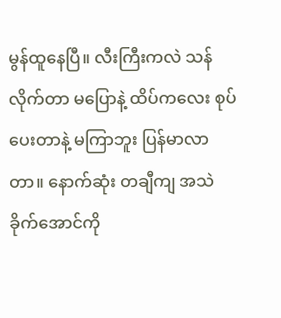မွန်ထူနေပြီ။ လီးကြီးကလဲ သန်လိုက်တာ မပြောနဲ့ ထိပ်ကလေး စုပ်ပေးတာနဲ့ မကြာဘူး ပြန်မာလာတာ။ နောက်ဆုံး တချီကျ အသဲခိုက်အောင်ကို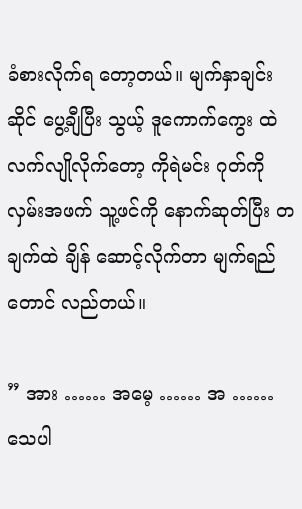ခံစားလိုက်ရ တော့တယ်။ မျက်နှာချင်းဆိုင် ပွေ့ချီပြီး သွယ့် ဒူကောက်ကွေး ထဲ လက်လျိုလိုက်တော့ ကိုရဲမင်း ဂုတ်ကို လှမ်းအဖက် သူ့ဖင်ကို နောက်ဆုတ်ပြီး တချက်ထဲ ချိန် ဆောင့်လိုက်တာ မျက်ရည်တောင် လည်တယ်။

” အား …… အမေ့ …… အ …… သေပါ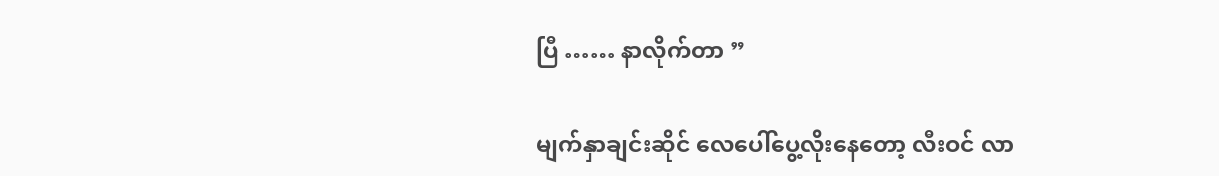ပြီ …… နာလိုက်တာ ”

မျက်နှာချင်းဆိုင် လေပေါ်ပွေ့လိုးနေတော့ လီးဝင် လာ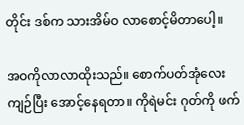တိုင်း ဒစ်က သားအိမ်ဝ လာစောင့်မိတာပေါ့။

အဝကိုလာလာထိုးသည်။ စောက်ပတ်အုံလေး ကျဉ်ပြီး အောင့်နေရတာ။ ကိုရဲမင်း ဂုတ်ကို ဖက်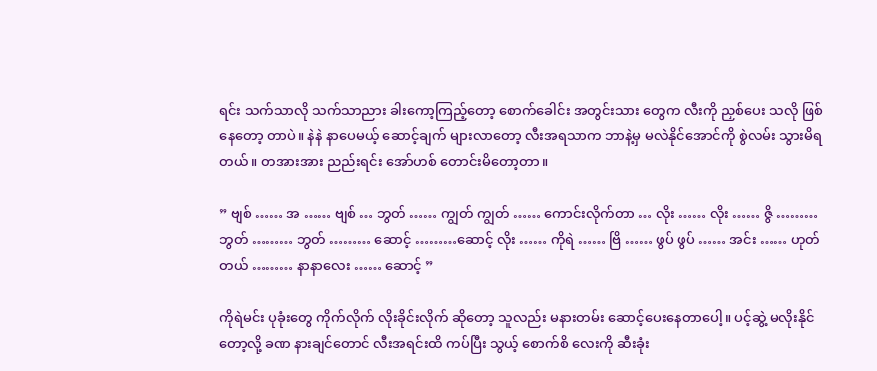ရင်း သက်သာလို သက်သာညား ခါးကော့ကြည့်တော့ စောက်ခေါင်း အတွင်းသား တွေက လီးကို ညှစ်ပေး သလို ဖြစ်နေတော့ တာပဲ။ နဲနဲ နာပေမယ့် ဆောင့်ချက် များလာတော့ လီးအရသာက ဘာနဲ့မှ မလဲနိုင်အောင်ကို စွဲလမ်း သွားမိရတယ်။ တအားအား ညည်းရင်း အော်ဟစ် တောင်းမိတော့တာ။

” ဗျစ် …… အ …… ဗျစ် … ဘွတ် …… ကျွတ် ကျွတ် …… ကောင်းလိုက်တာ … လိုး …… လိုး …… ဇွိ ……… ဘွတ် ……… ဘွတ် ……… ဆောင့် ………ဆောင့် လိုး …… ကိုရဲ …… ဗြိ …… ဖွပ် ဖွပ် …… အင်း …… ဟုတ်တယ် ……… နာနာလေး …… ဆောင့် ”

ကိုရဲမင်း ပုခုံးတွေ ကိုက်လိုက် လိုးခိုင်းလိုက် ဆိုတော့ သူလည်း မနားတမ်း ဆောင့်ပေးနေတာပေါ့။ ပင့်ဆွဲ့ မလိုးနိုင်တော့လို့ ခဏ နားချင်တောင် လီးအရင်းထိ ကပ်ပြီး သွယ့် စောက်စိ လေးကို ဆီးခုံး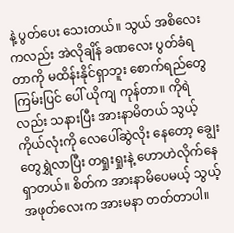နဲ့ ပွတ်ပေး သေးတယ်။ သွယ် အစိလေးကလည်း အဲလိုချိန် ခဏလေး ပွတ်ခံရတာကို မထိန်းနိုင်ရှာဘူး စောက်ရည်တွေ ကြမ်းပြင် ပေါ် ယိုကျ ကုန်တာ။ ကိုရဲလည်း သနားပြီး အားနာမိတယ် သွယ့် ကိုယ်လုံးကို လေပေါ်ဆွဲလိုး နေတော့ ချွေးတွေရွှဲလာပြီး တရှုးရှုးနဲ့ ဟောဟဲလိုက်နေ ရှာတယ်။ စိတ်က အားနာမိပေမယ့် သွယ့် အဖုတ်လေးက အားမနာ တတ်တာပါ။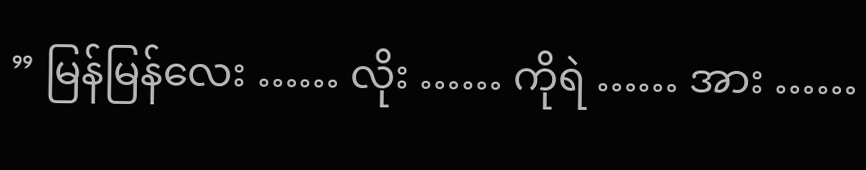” မြန်မြန်လေး …… လိုး …… ကိုရဲ …… အား ……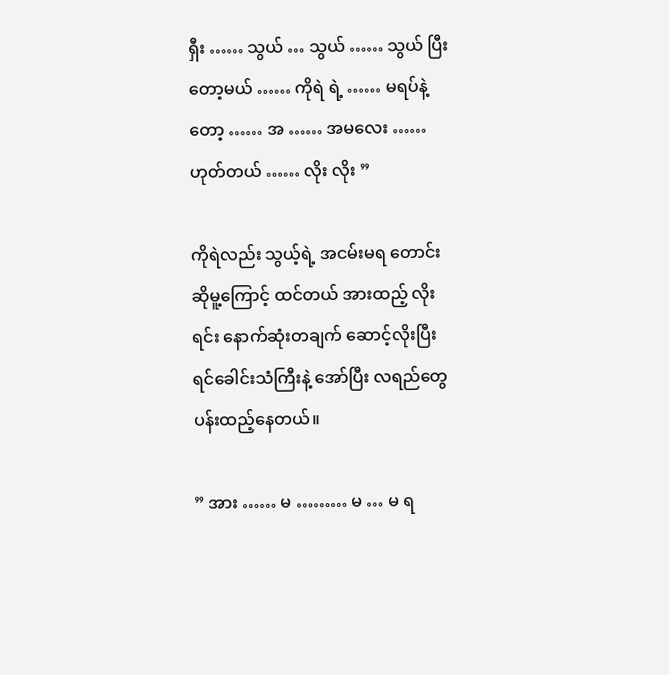ရှီး …… သွယ် … သွယ် …… သွယ် ပြီး တော့မယ် …… ကိုရဲ ရဲ့ …… မရပ်နဲ့တော့ …… အ …… အမလေး …… ဟုတ်တယ် …… လိုး လိုး ”

ကိုရဲလည်း သွယ့်ရဲ့ အငမ်းမရ တောင်းဆိုမူ့ကြောင့် ထင်တယ် အားထည့် လိုးရင်း နောက်ဆုံးတချက် ဆောင့်လိုးပြီး ရင်ခေါင်းသံကြီးနဲ့ အော်ပြီး လရည်တွေ ပန်းထည့်နေတယ်။

” အား …… မ ……… မ … မ ရ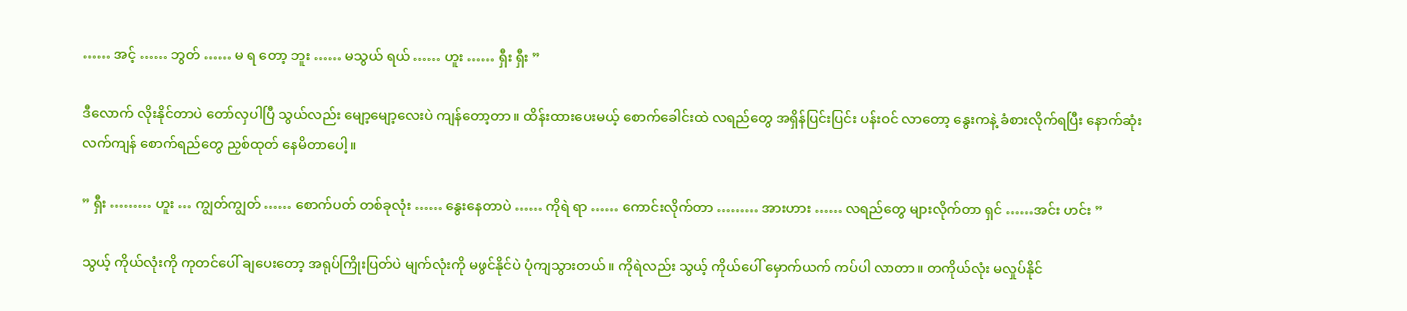…… အင့် …… ဘွတ် …… မ ရ တော့ ဘူး …… မသွယ် ရယ် …… ဟူး …… ရှီး ရှီး ”

ဒီလောက် လိုးနိုင်တာပဲ တော်လှပါပြီ သွယ်လည်း မျော့မျော့လေးပဲ ကျန်တော့တာ။ ထိန်းထားပေးမယ့် စောက်ခေါင်းထဲ လရည်တွေ အရှိန်ပြင်းပြင်း ပန်းဝင် လာတော့ နွေးကနဲ့ ခံစားလိုက်ရပြီး နောက်ဆုံး လက်ကျန် စောက်ရည်တွေ ညှစ်ထုတ် နေမိတာပေါ့။

” ရှီး ……… ဟူး … ကျွတ်ကျွတ် …… စောက်ပတ် တစ်ခုလုံး …… နွေးနေတာပဲ …… ကိုရဲ ရာ …… ကောင်းလိုက်တာ ……… အားဟား …… လရည်တွေ များလိုက်တာ ရှင် ……အင်း ဟင်း ”

သွယ့် ကိုယ်လုံးကို ကုတင်ပေါ် ချပေးတော့ အရုပ်ကြိုးပြတ်ပဲ မျက်လုံးကို မဖွင်နိုင်ပဲ ပုံကျသွားတယ်။ ကိုရဲလည်း သွယ့် ကိုယ်ပေါ် မှောက်ယက် ကပ်ပါ လာတာ။ တကိုယ်လုံး မလှုပ်နိုင်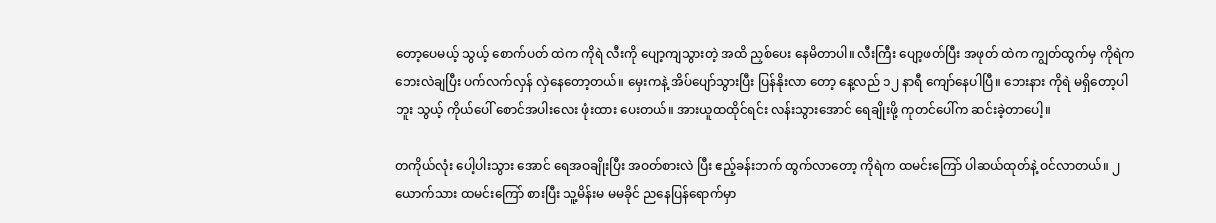တော့ပေမယ့် သွယ့် စောက်ပတ် ထဲက ကိုရဲ လီးကို ပျော့ကျသွားတဲ့ အထိ ညှစ်ပေး နေမိတာပါ။ လီးကြီး ပျော့ဖတ်ပြီး အဖုတ် ထဲက ကျွတ်ထွက်မှ ကိုရဲက ဘေးလဲချပြီး ပက်လက်လှန် လှဲနေတော့တယ်။ မှေးကနဲ့ အိပ်ပျော်သွားပြီး ပြန်နိုးလာ တော့ နေ့လည် ၁၂ နာရီ ကျော်နေပါပြီ။ ဘေးနား ကိုရဲ မရှိတော့ပါဘူး သွယ့် ကိုယ်ပေါ် စောင်အပါးလေး ဖုံးထား ပေးတယ်။ အားယူထထိုင်ရင်း လန်းသွားအောင် ရေချိုးဖို့ ကုတင်ပေါ်က ဆင်းခဲ့တာပေါ့။

တကိုယ်လုံး ပေါ့ပါးသွား အောင် ရေအဝချိုးပြီး အဝတ်စားလဲ ပြီး ဧည့်ခန်းဘက် ထွက်လာတော့ ကိုရဲက ထမင်းကြော် ပါဆယ်ထုတ်နဲ့ ဝင်လာတယ်။ ၂ယောက်သား ထမင်းကြော် စားပြီး သူ့မိန်းမ မမခိုင် ညနေပြန်ရောက်မှာ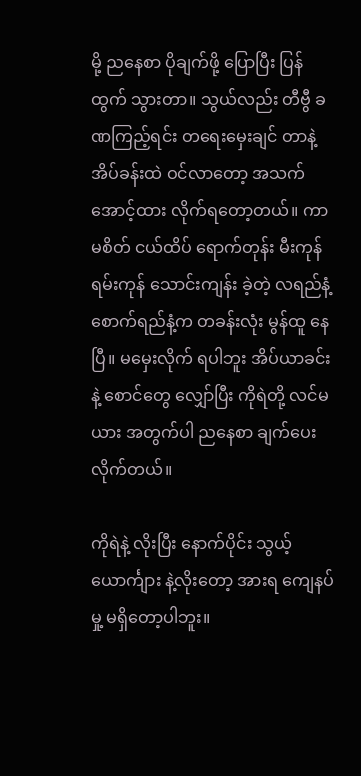မို့ ညနေစာ ပိုချက်ဖို့ ပြောပြီး ပြန်ထွက် သွားတာ။ သွယ်လည်း တီဗွီ ခဏကြည့်ရင်း တရေးမှေးချင် တာနဲ့ အိပ်ခန်းထဲ ဝင်လာတော့ အသက်အောင့်ထား လိုက်ရတော့တယ်။ ကာမစိတ် ငယ်ထိပ် ရောက်တုန်း မီးကုန်ရမ်းကုန် သောင်းကျန်း ခဲ့တဲ့ လရည်နံ့ စောက်ရည်နံ့က တခန်းလုံး မွန်ထူ နေပြီ။ မမှေးလိုက် ရပါဘူး အိပ်ယာခင်းနဲ့ စောင်တွေ လျှော်ပြီး ကိုရဲတို့ လင်မယား အတွက်ပါ ညနေစာ ချက်ပေး လိုက်တယ်။

ကိုရဲနဲ့ လိုးပြီး နောက်ပိုင်း သွယ့်ယောင်္ကျား နဲ့လိုးတော့ အားရ ကျေနပ်မှု့ မရှိတော့ပါဘူး။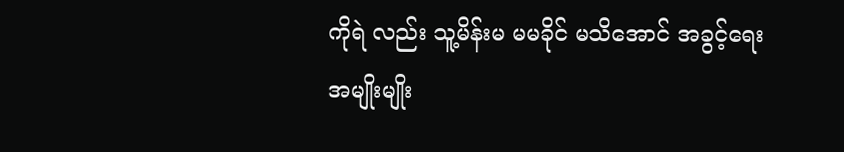ကိုရဲ လည်း သူ့မိန်းမ မမခိုင် မသိအောင် အခွင့်ရေး အမျိုးမျိုး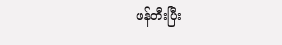ဖန်တီးပြီး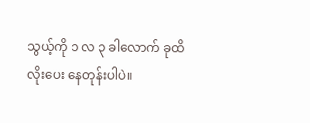သွယ့်ကို ၁ လ ၃ ခါလောက် ခုထိ လိုးပေး နေတုန်းပါပဲ။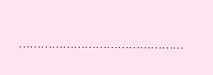………………………………………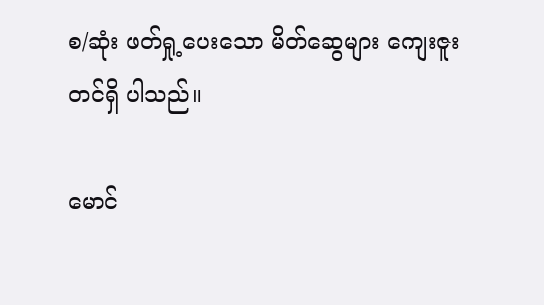စ/ဆုံး ဖတ်ရှု့ပေးသော မိတ်ဆွေများ ကျေးဇူးတင်ရှိ ပါသည်။

မောင်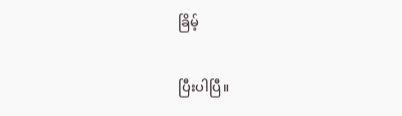ခြိမ့်

ပြီးပါပြီ။